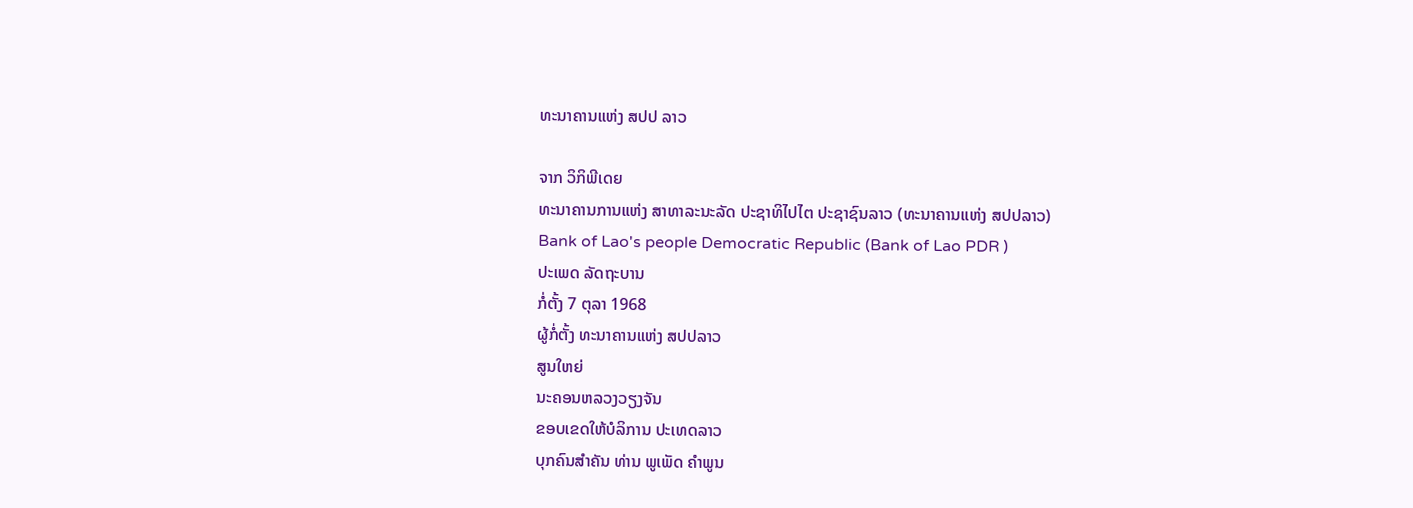ທະນາຄານແຫ່ງ ສປປ ລາວ

ຈາກ ວິກິພີເດຍ
ທະນາຄານການແຫ່ງ ສາທາລະນະລັດ ປະຊາທິໄປໄຕ ປະຊາຊົນລາວ (ທະນາຄານແຫ່ງ ສປປລາວ)
Bank of Lao's people Democratic Republic (Bank of Lao PDR )
ປະເພດ ລັດຖະບານ
ກໍ່ຕັ້ງ 7 ຕຸລາ 1968
ຜູ້ກໍ່ຕັ້ງ ທະນາຄານແຫ່ງ ສປປລາວ
ສູນໃຫຍ່
ນະຄອນຫລວງວຽງຈັນ
ຂອບເຂດໃຫ້ບໍລິການ ປະເທດລາວ
ບຸກຄົນສໍາຄັນ ທ່ານ ພູເພັດ ຄຳພູນ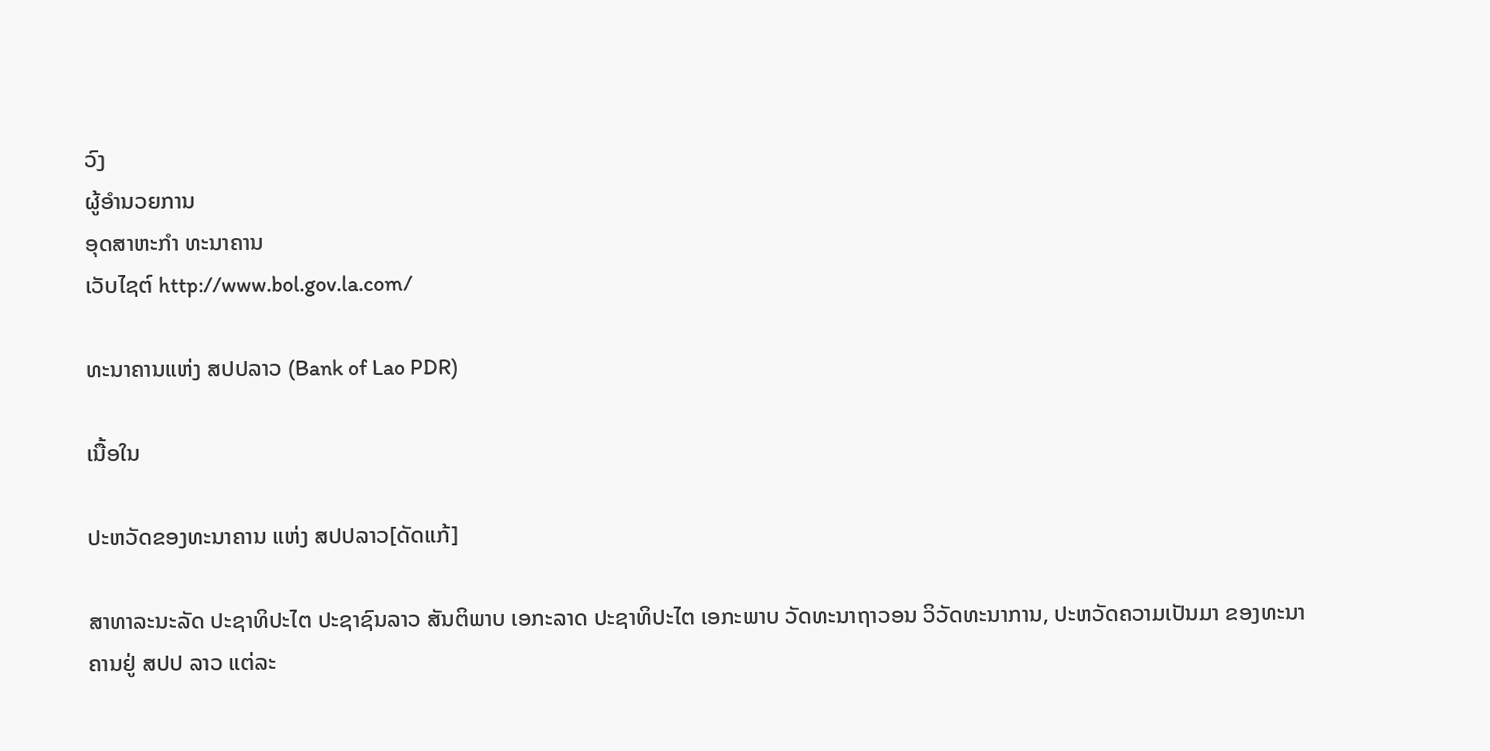ວົງ
ຜູ້ອຳນວຍການ
ອຸດສາຫະກໍາ ທະນາຄານ
ເວັບໄຊຕ໌ http://www.bol.gov.la.com/

ທະນາຄານແຫ່ງ ສປປລາວ (Bank of Lao PDR)

ເນື້ອໃນ

ປະຫວັດຂອງທະນາຄານ ແຫ່ງ ສປປລາວ[ດັດແກ້]

ສາທາລະນະລັດ ປະຊາທິປະໄຕ ປະຊາຊົນລາວ ສັນຕິພາບ ເອກະລາດ ປະຊາທິປະໄຕ ເອກະພາບ ວັດທະນາຖາວອນ ວິວັດທະນາການ, ປະຫວັດຄວາມເປັນມາ ຂອງທະນາຄານຢູ່ ສປປ ລາວ ແຕ່ລະ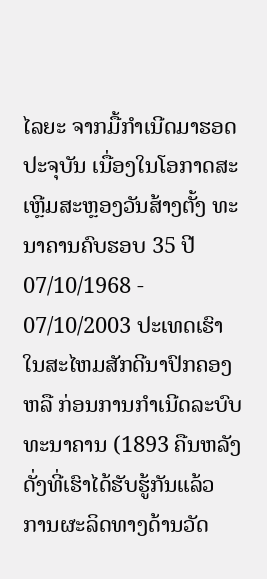ໄລຍະ ຈາກມື້ກຳເນີດມາຮອດປະຈຸບັນ ເນື່ອງໃນໂອກາດສະເຫຼີມສະຫຼອງວັນສ້າງຕັ້ງ ທະນາຄານຄົບຮອບ 35 ປີ 07/10/1968 - 07/10/2003 ປະເທດເຮົາໃນສະໄຫມສັກດີນາປົກຄອງ ຫລື ກ່ອນການກຳເນີດລະບົບ ທະນາຄານ (1893 ຄືນຫລັງ ດັ່ງທີ່ເຮົາໄດ້ຮັບຮູ້ກັນແລ້ວ ການຜະລິດທາງດ້ານວັດ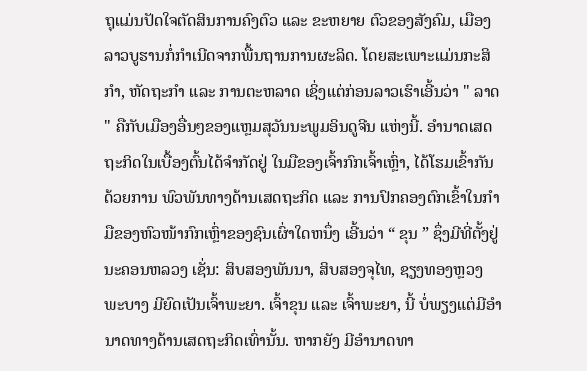ຖຸແມ່ນປັດໃຈຕັດສິນການຄົງຕົວ ແລະ ຂະຫຍາຍ ຕົວຂອງສັງຄົມ, ເມືອງລາວບູຮານກໍ່ກຳເນີດຈາກພື້ນຖານການຜະລິດ. ໂດຍສະເພາະແມ່ນກະສິກຳ, ຫັດຖະກຳ ແລະ ການຕະຫລາດ ເຊິ່ງແຕ່ກ່ອນລາວເຮົາເອີ້ນວ່າ " ລາດ " ຄືກັບເມືອງອື່ນໆຂອງແຫຼມສຸວັນນະພູມອິນດູຈີນ ແຫ່ງນີ້. ອຳນາດເສດຖະກິດໃນເບື້ອງຕົ້ນໄດ້ຈຳກັດຢູ່ ໃນມືຂອງເຈົ້າກົກເຈົ້າເຫຼົ່າ, ໄດ້ໂຮມເຂົ້າກັນ ດ້ວຍການ ພົວພັນທາງດ້ານເສດຖະກິດ ແລະ ການປົກຄອງຕົກເຂົ້າໃນກຳມືຂອງຫົວໜ້າກົກເຫຼົ່າຂອງຊົນເຜົ່າໃດຫນຶ່ງ ເອີ້ນວ່າ “ ຂຸນ ” ຊຶ່ງມີທີ່ຕັ້ງຢູ່ນະຄອນຫລວງ ເຊັ່ນ: ສິບສອງພັນນາ, ສິບສອງຈຸໄທ, ຊຽງທອງຫຼວງພະບາງ ມີຍົດເປັນເຈົ້າພະຍາ. ເຈົ້າຂຸນ ແລະ ເຈົ້າພະຍາ, ນີ້ ບໍ່ພຽງແຕ່ມີອຳນາດທາງດ້ານເສດຖະກິດເທົ່ານັ້ນ. ຫາກຍັງ ມີອຳນາດທາ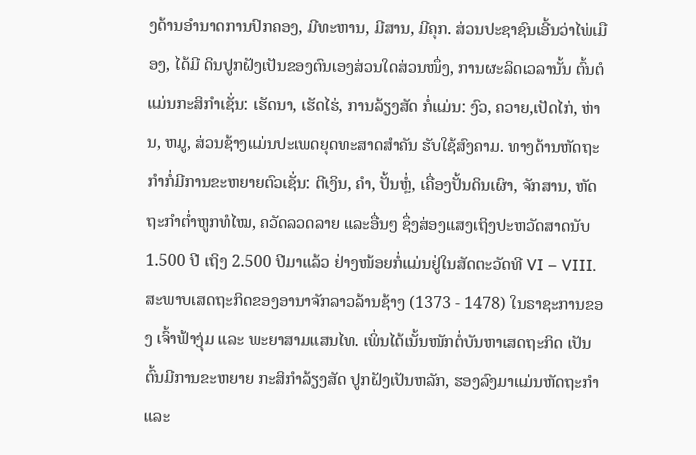ງດ້ານອຳນາດການປົກຄອງ, ມີທະຫານ, ມີສານ, ມີຄຸກ. ສ່ວນປະຊາຊົນເອີ້ນວ່າໄພ່ເມືອງ, ໄດ້ມີ ດິນປູກຝັງເປັນຂອງຕົນເອງສ່ວນໃດສ່ວນໜຶ່ງ, ການຜະລິດເວລານັ້ນ ຕົ້ນຕໍແມ່ນກະສິກຳເຊັ່ນ: ເຮັດນາ, ເຮັດໄຮ່, ການລ້ຽງສັດ ກໍ່ແມ່ນ: ງົວ, ຄວາຍ,ເປັດໄກ່, ຫ່ານ, ຫມູ, ສ່ວນຊ້າງແມ່ນປະເພດຍຸດທະສາດສຳຄັນ ຮັບໃຊ້ສົງຄາມ. ທາງດ້ານຫັດຖະກຳກໍ່ມີການຂະຫຍາຍຕົວເຊັ່ນ: ຕີເງິນ, ຄຳ, ປັ້ນຫຼໍ່, ເຄື່ອງປັ້ນດິນເຜົາ, ຈັກສານ, ຫັດຖະກຳຕ່ຳຫູກທໍໄໝ, ຄວັດລວດລາຍ ແລະອື່ນໆ ຊຶ່ງສ່ອງແສງເຖິງປະຫວັດສາດນັບ 1.500 ປີ ເຖິງ 2.500 ປີມາແລ້ວ ຢ່າງໜ້ອຍກໍ່ແມ່ນຢູ່ໃນສັດຕະວັດທີ VI – VIII. ສະພາບເສດຖະກິດຂອງອານາຈັກລາວລ້ານຊ້າງ (1373 - 1478) ໃນຣາຊະການຂອງ ເຈົ້າຟ້າງຸ່ມ ແລະ ພະຍາສາມແສນໄທ. ເພິ່ນໄດ້ເນັ້ນໜັກຕໍ່ບັນຫາເສດຖະກິດ ເປັນຕົ້ນມີການຂະຫຍາຍ ກະສິກຳລ້ຽງສັດ ປູກຝັງເປັນຫລັກ, ຮອງລົງມາແມ່ນຫັດຖະກຳ ແລະ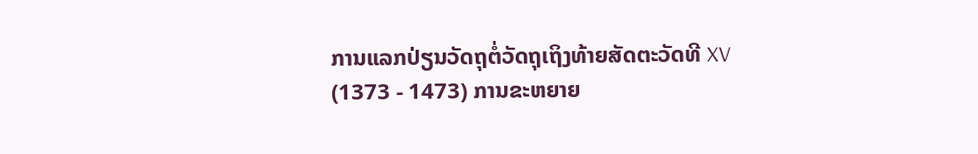ການແລກປ່ຽນວັດຖຸຕໍ່ວັດຖຸເຖິງທ້າຍສັດຕະວັດທີ XV (1373 - 1473) ການຂະຫຍາຍ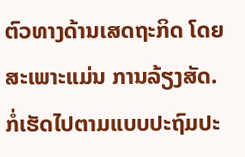ຕົວທາງດ້ານເສດຖະກິດ ໂດຍສະເພາະແມ່ນ ການລ້ຽງສັດ. ກໍ່ເຮັດໄປຕາມແບບປະຖົມປະ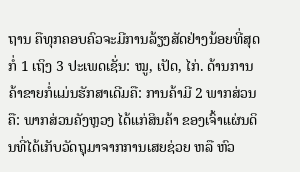ຖານ ຄືທຸກຄອບຄົວຈະມີການລ້ຽງສັດຢ່າງນ້ອຍທີ່ສຸດກໍ່ 1 ເຖິງ 3 ປະເພດເຊັ່ນ: ໝູ, ເປັດ, ໄກ່. ດ້ານການຄ້າຂາຍກໍ່ແມ່ນຮັກສາເດີມຄື: ການຄ້າມີ 2 ພາກສ່ວນຄື: ພາກສ່ວນຄັງຫຼວງ ໄດ້ແກ່ສິນຄ້າ ຂອງເຈົ້າແຜ່ນດິນທີ່ໄດ້ເກັບວັດຖຸມາຈາກການເສຍຊ່ວຍ ຫລື ຫົວ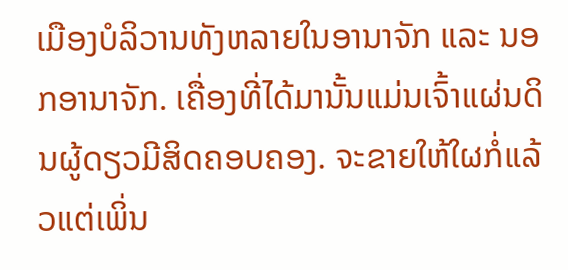ເມືອງບໍລິວານທັງຫລາຍໃນອານາຈັກ ແລະ ນອກອານາຈັກ. ເຄື່ອງທີ່ໄດ້ມານັ້ນແມ່ນເຈົ້າແຜ່ນດິນຜູ້ດຽວມີສິດຄອບຄອງ. ຈະຂາຍໃຫ້ໃຜກໍ່ແລ້ວແຕ່ເພິ່ນ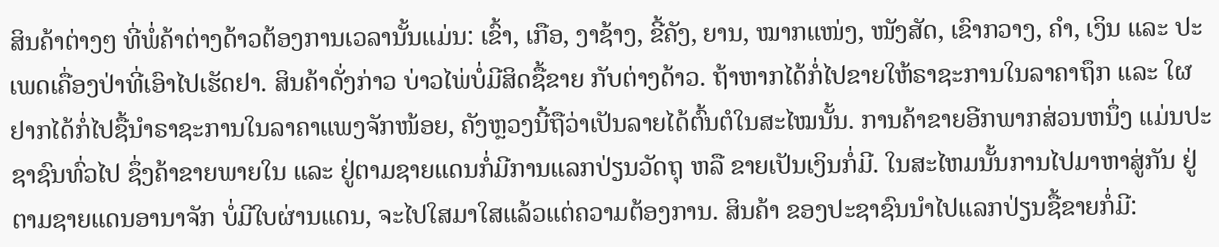ສິນຄ້າຕ່າງໆ ທີ່ພໍ່ຄ້າຕ່າງດ້າວຕ້ອງການເວລານັ້ນແມ່ນ: ເຂົ້າ, ເກືອ, ງາຊ້າງ, ຂີ້ຄັງ, ຍານ, ໝາກແໜ່ງ, ໜັງສັດ, ເຂົາກວາງ, ຄຳ, ເງິນ ແລະ ປະເພດເຄື່ອງປ່າທີ່ເອົາໄປເຮັດຢາ. ສິນຄ້າດັ່ງກ່າວ ບ່າວໄພ່ບໍ່ມີສິດຊື້ຂາຍ ກັບຕ່າງດ້າວ. ຖ້າຫາກໄດ້ກໍ່ໄປຂາຍໃຫ້ຣາຊະການໃນລາຄາຖຶກ ແລະ ໃຜຢາກໄດ້ກໍ່ໄປຊື້ນຳຣາຊະການໃນລາຄາແພງຈັກໜ້ອຍ, ຄັງຫຼວງນີ້ຖືວ່າເປັນລາຍໄດ້ຕົ້ນຕໍໃນສະໄໝນັ້ນ. ການຄ້າຂາຍອີກພາກສ່ວນຫນຶ່ງ ແມ່ນປະຊາຊົນທົ່ວໄປ ຊຶ່ງຄ້າຂາຍພາຍໃນ ແລະ ຢູ່ຕາມຊາຍແດນກໍ່ມີການແລກປ່ຽນວັດຖຸ ຫລື ຂາຍເປັນເງິນກໍ່ມີ. ໃນສະໄຫມນັ້ນການໄປມາຫາສູ່ກັນ ຢູ່ຕາມຊາຍແດນອານາຈັກ ບໍ່ມີໃບຜ່ານແດນ, ຈະໄປໃສມາໃສແລ້ວແຕ່ຄວາມຕ້ອງການ. ສິນຄ້າ ຂອງປະຊາຊົນນຳໄປແລກປ່ຽນຊື້ຂາຍກໍ່ມີ: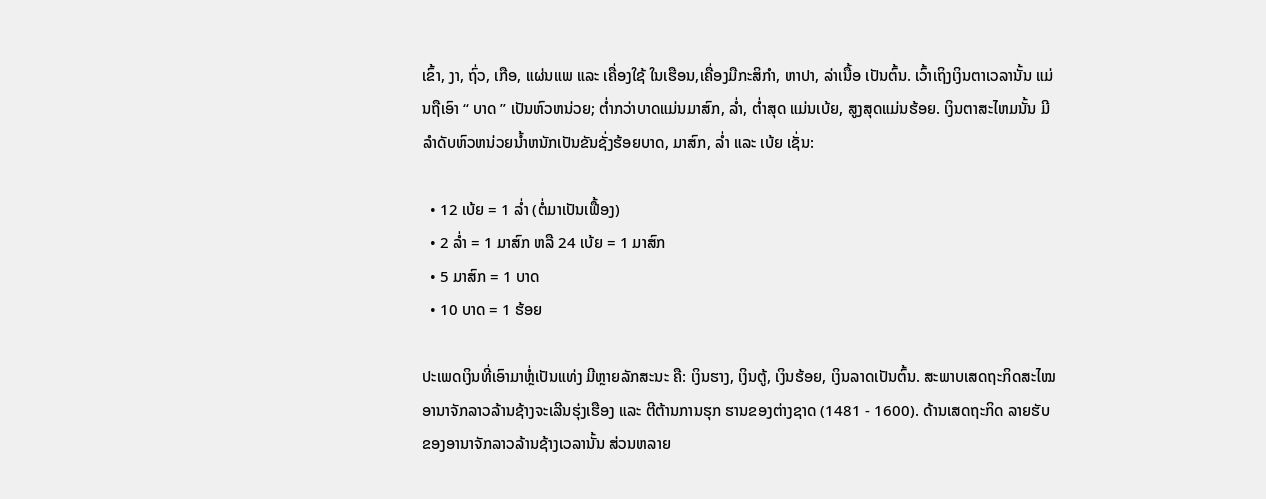ເຂົ້າ, ງາ, ຖົ່ວ, ເກືອ, ແຜ່ນແພ ແລະ ເຄື່ອງໃຊ້ ໃນເຮືອນ,ເຄື່ອງມືກະສິກຳ, ຫາປາ, ລ່າເນື້ອ ເປັນຕົ້ນ. ເວົ້າເຖິງເງິນຕາເວລານັ້ນ ແມ່ນຖືເອົາ “ ບາດ ” ເປັນຫົວຫນ່ວຍ; ຕ່ຳກວ່າບາດແມ່ນມາສົກ, ລ່ຳ, ຕ່ຳສຸດ ແມ່ນເບ້ຍ, ສູງສຸດແມ່ນຮ້ອຍ. ເງິນຕາສະໄຫມນັ້ນ ມີລຳດັບຫົວຫນ່ວຍນ້ຳຫນັກເປັນຂັນຊັ່ງຮ້ອຍບາດ, ມາສົກ, ລ່ຳ ແລະ ເບ້ຍ ເຊັ່ນ:

  • 12 ເບ້ຍ = 1 ລ່ຳ (ຕໍ່ມາເປັນເຟື້ອງ)
  • 2 ລ່ຳ = 1 ມາສົກ ຫລື 24 ເບ້ຍ = 1 ມາສົກ
  • 5 ມາສົກ = 1 ບາດ
  • 10 ບາດ = 1 ຮ້ອຍ

ປະເພດເງິນທີ່ເອົາມາຫຼໍ່ເປັນແທ່ງ ມີຫຼາຍລັກສະນະ ຄື: ເງິນຮາງ, ເງິນຕູ້, ເງິນຮ້ອຍ, ເງິນລາດເປັນຕົ້ນ. ສະພາບເສດຖະກິດສະໄໝອານາຈັກລາວລ້ານຊ້າງຈະເລີນຮຸ່ງເຮືອງ ແລະ ຕີຕ້ານການຮຸກ ຮານຂອງຕ່າງຊາດ (1481 - 1600). ດ້ານເສດຖະກິດ ລາຍຮັບຂອງອານາຈັກລາວລ້ານຊ້າງເວລານັ້ນ ສ່ວນຫລາຍ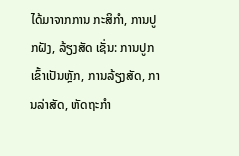ໄດ້ມາຈາກການ ກະສິກຳ, ການປູກຝັງ, ລ້ຽງສັດ ເຊັ່ນ: ການປູກເຂົ້າເປັນຫຼັກ, ການລ້ຽງສັດ, ການລ່າສັດ, ຫັດຖະກຳ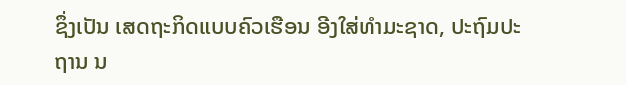ຊຶ່ງເປັນ ເສດຖະກິດແບບຄົວເຮືອນ ອີງໃສ່ທຳມະຊາດ, ປະຖົມປະຖານ ນ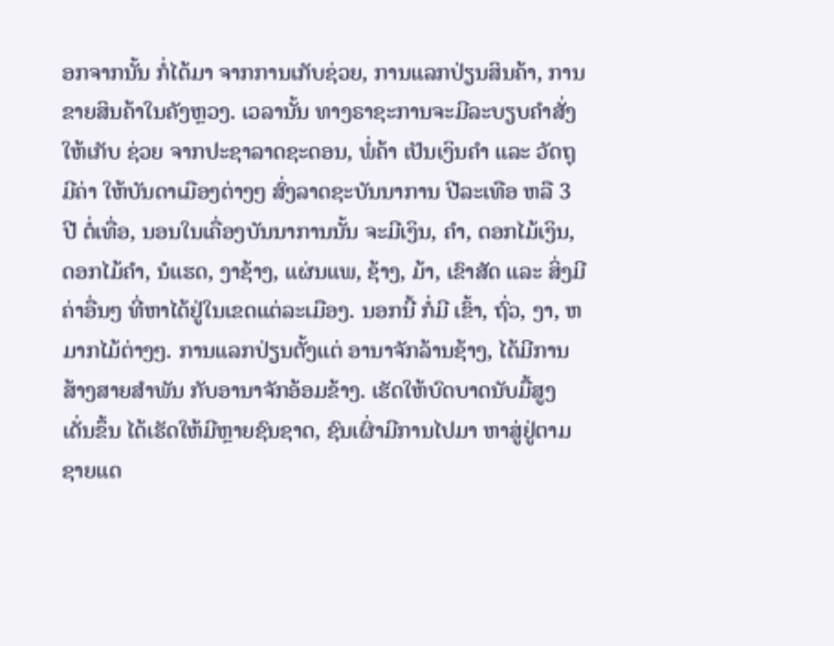ອກຈາກນັ້ນ ກໍ່ໄດ້ມາ ຈາກການເກັບຊ່ວຍ, ການແລກປ່ຽນສິນຄ້າ, ການຂາຍສິນຄ້າໃນຄັງຫຼວງ. ເວລານັ້ນ ທາງຣາຊະການຈະມີລະບຽບຄຳສັ່ງ ໃຫ້ເກັບ ຊ່ວຍ ຈາກປະຊາລາດຊະດອນ, ພໍ່ຄ້າ ເປັນເງິນຄຳ ແລະ ວັດຖຸມີຄ່າ ໃຫ້ບັນດາເມືອງຕ່າງໆ ສົ່ງລາດຊະບັນນາການ ປີລະເທືອ ຫລື 3 ປີ ຕໍ່ເທື່ອ, ນອນໃນເຄື່ອງບັນນາການນັ້ນ ຈະມີເງິນ, ຄຳ, ດອກໄມ້ເງິນ, ດອກໄມ້ຄຳ, ນໍແຮດ, ງາຊ້າງ, ແຜ່ນແພ, ຊ້າງ, ມ້າ, ເຂົາສັດ ແລະ ສິ່ງມີຄ່າອື່ນໆ ທີ່ຫາໄດ້ຢູ່ໃນເຂດແຕ່ລະເມືອງ. ນອກນີ້ ກໍ່ມີ ເຂົ້າ, ຖົ່ວ, ງາ, ຫມາກໄມ້ຕ່າງໆ. ການແລກປ່ຽນຕັ້ງແຕ່ ອານາຈັກລ້ານຊ້າງ, ໄດ້ມີການສ້າງສາຍສຳພັນ ກັບອານາຈັກອ້ອມຂ້າງ. ເຮັດໃຫ້ບົດບາດນັບມື້ສູງເດັ່ນຂຶ້ນ ໄດ້ເຮັດໃຫ້ມີຫຼາຍຊົນຊາດ, ຊົນເຜົ່າມີການໄປມາ ຫາສູ່ຢູ່ຕາມຊາຍແດ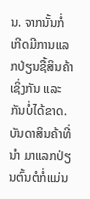ນ. ຈາກນັ້ນກໍ່ເກີດມີການແລກປ່ຽນຊື້ສິນຄ້າເຊິ່ງກັນ ແລະ ກັນບໍ່ໄດ້ຂາດ. ບັນດາສິນຄ້າທີ່ນຳ ມາແລກປ່ຽນຕົ້ນຕໍກໍ່ແມ່ນ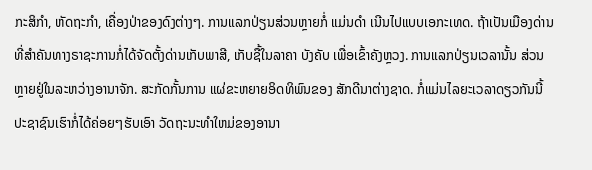ກະສິກຳ, ຫັດຖະກຳ, ເຄື່ອງປ່າຂອງດົງຕ່າງໆ. ການແລກປ່ຽນສ່ວນຫຼາຍກໍ່ ແມ່ນດຳ ເນີນໄປແບບເອກະເທດ. ຖ້າເປັນເມືອງດ່ານທີ່ສຳຄັນທາງຣາຊະການກໍ່ໄດ້ຈັດຕັ້ງດ່ານເກັບພາສີ, ເກັບຊື້ໃນລາຄາ ບັງຄັບ ເພື່ອເຂົ້າຄັງຫຼວງ. ການແລກປ່ຽນເວລານັ້ນ ສ່ວນຫຼາຍຢູ່ໃນລະຫວ່າງອານາຈັກ. ສະກັດກັ້ນການ ແຜ່ຂະຫຍາຍອິດທິພົນຂອງ ສັກດີນາຕ່າງຊາດ. ກໍ່ແມ່ນໄລຍະເວລາດຽວກັນນີ້ ປະຊາຊົນເຮົາກໍ່ໄດ້ຄ່ອຍໆຮັບເອົາ ວັດຖະນະທຳໃຫມ່ຂອງອານາ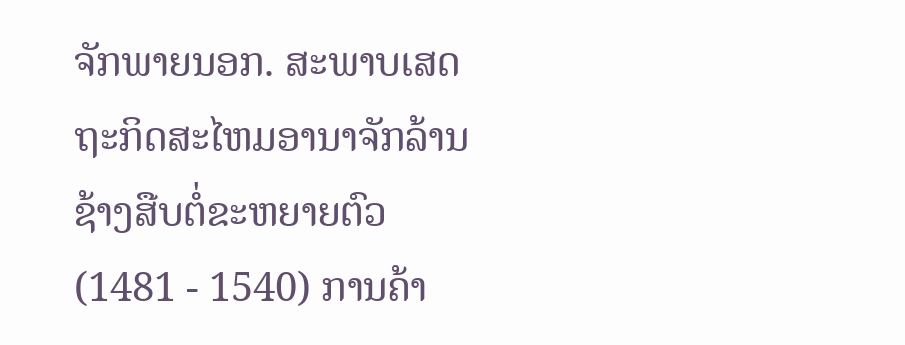ຈັກພາຍນອກ. ສະພາບເສດຖະກິດສະໄຫມອານາຈັກລ້ານຊ້າງສືບຕໍ່ຂະຫຍາຍຕົວ (1481 - 1540) ການຄ້າ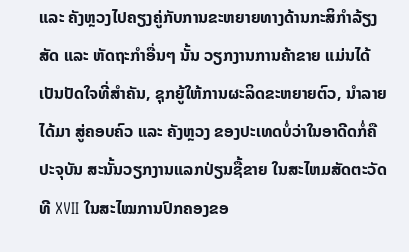ແລະ ຄັງຫຼວງໄປຄຽງຄູ່ກັບການຂະຫຍາຍທາງດ້ານກະສິກຳລ້ຽງສັດ ແລະ ຫັດຖະກຳອື່ນໆ ນັ້ນ ວຽກງານການຄ້າຂາຍ ແມ່ນໄດ້ເປັນປັດໃຈທີ່ສຳຄັນ, ຊຸກຍູ້ໃຫ້ການຜະລິດຂະຫຍາຍຕົວ, ນຳລາຍໄດ້ມາ ສູ່ຄອບຄົວ ແລະ ຄັງຫຼວງ ຂອງປະເທດບໍ່ວ່າໃນອາດີດກໍ່ຄືປະຈຸບັນ ສະນັ້ນວຽກງານແລກປ່ຽນຊື້ຂາຍ ໃນສະໄຫມສັດຕະວັດທີ XVII ໃນສະໄໝການປົກຄອງຂອ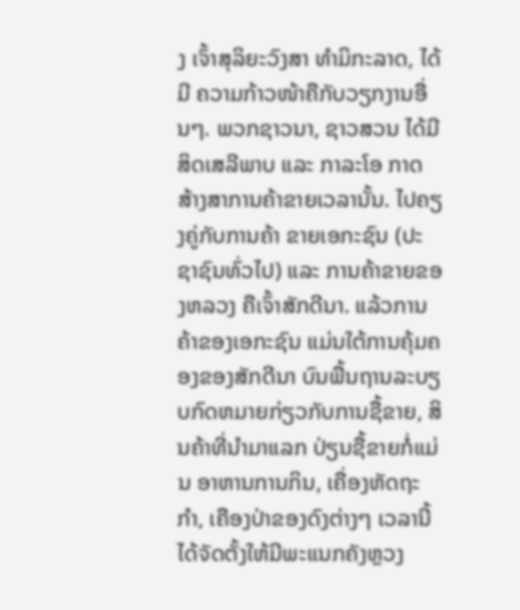ງ ເຈົ້າສຸລິຍະວົງສາ ທຳມິກະລາດ, ໄດ້ມີ ຄວາມກ້າວໜ້າຄືກັບວຽກງານອື່ນໆ. ພວກຊາວນາ, ຊາວສວນ ໄດ້ມີສິດເສລີພາບ ແລະ ກາລະໂອ ກາດສ້າງສາການຄ້າຂາຍເວລານັ້ນ. ໄປຄຽງຄູ່ກັບການຄ້າ ຂາຍເອກະຊົນ (ປະຊາຊົນທົ່ວໄປ) ແລະ ການຄ້າຂາຍຂອງຫລວງ ຄືເຈົ້າສັກດີນາ. ແລ້ວການຄ້າຂອງເອກະຊົນ ແມ່ນໃຕ້ການຄຸ້ມຄອງຂອງສັກດີນາ ບົນພື້ນຖານລະບຽບກົດຫມາຍກ່ຽວກັບການຊື້ຂາຍ, ສິນຄ້າທີ່ນຳມາແລກ ປ່ຽນຊື້ຂາຍກໍ່ແມ່ນ ອາຫານການກິນ, ເຄື່ອງຫັດຖະກຳ, ເຄືອງປ່າຂອງດົງຕ່າງໆ ເວລານີ້ໄດ້ຈັດຕັ້ງໃຫ້ມີພະແນກຄັງຫຼວງ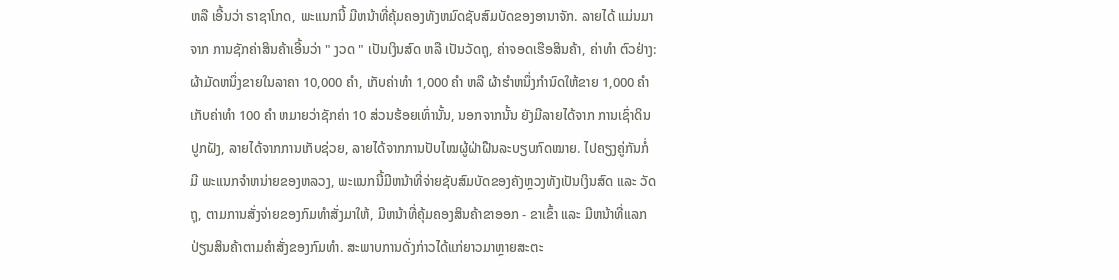ຫລື ເອີ້ນວ່າ ຣາຊາໂກດ, ພະແນກນີ້ ມີຫນ້າທີ່ຄຸ້ມຄອງທັງຫມົດຊັບສົມບັດຂອງອານາຈັກ. ລາຍໄດ້ ແມ່ນມາຈາກ ການຊັກຄ່າສິນຄ້າເອີ້ນວ່າ " ງວດ " ເປັນເງິນສົດ ຫລື ເປັນວັດຖຸ, ຄ່າຈອດເຮືອສິນຄ້າ, ຄ່າທຳ ຕົວຢ່າງ: ຜ້າມັດຫນຶ່ງຂາຍໃນລາຄາ 10,000 ຄຳ, ເກັບຄ່າທຳ 1,000 ຄຳ ຫລື ຜ້າຮຳຫນຶ່ງກຳນົດໃຫ້ຂາຍ 1,000 ຄຳ ເກັບຄ່າທຳ 100 ຄຳ ຫມາຍວ່າຊັກຄ່າ 10 ສ່ວນຮ້ອຍເທົ່ານັ້ນ, ນອກຈາກນັ້ນ ຍັງມີລາຍໄດ້ຈາກ ການເຊົ່າດິນປູກຝັງ, ລາຍໄດ້ຈາກການເກັບຊ່ວຍ, ລາຍໄດ້ຈາກການປັບໄໝຜູ້ຝ່າຝືນລະບຽບກົດໝາຍ. ໄປຄຽງຄູ່ກັນກໍ່ມີ ພະແນກຈຳຫນ່າຍຂອງຫລວງ, ພະແນກນີ້ມີຫນ້າທີ່ຈ່າຍຊັບສົມບັດຂອງຄັງຫຼວງທັງເປັນເງິນສົດ ແລະ ວັດຖຸ, ຕາມການສັ່ງຈ່າຍຂອງກົມທຳສັ່ງມາໃຫ້, ມີຫນ້າທີ່ຄຸ້ມຄອງສິນຄ້າຂາອອກ - ຂາເຂົ້າ ແລະ ມີຫນ້າທີ່ແລກປ່ຽນສິນຄ້າຕາມຄຳສັ່ງຂອງກົມທຳ. ສະພາບການດັ່ງກ່າວໄດ້ແກ່ຍາວມາຫຼາຍສະຕະ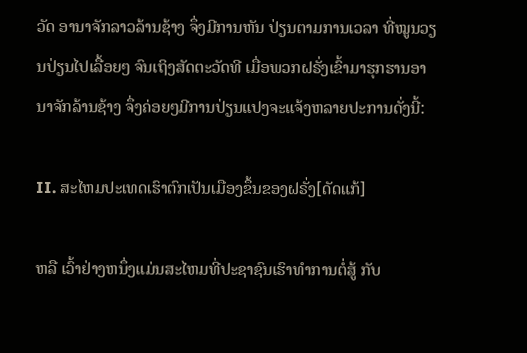ວັດ ອານາຈັກລາວລ້ານຊ້າງ ຈຶ່ງມີການຫັນ ປ່ຽນຕາມການເວລາ ທີ່ໝູນວຽນປ່ຽນໄປເລື້ອຍໆ ຈົນເຖິງສັດຕະວັດທີ ເມື່ອພວກຝຣັ່ງເຂົ້າມາຮຸກຮານອານາຈັກລ້ານຊ້າງ ຈຶ່ງຄ່ອຍໆມີການປ່ຽນແປງຈະແຈ້ງຫລາຍປະການດັ່ງນີ້:

II. ສະໄຫມປະເທດເຮົາຕົກເປັນເມືອງຂຶ້ນຂອງຝຣັ່ງ[ດັດແກ້]

ຫລື ເວົ້າຢ່າງຫນຶ່ງແມ່ນສະໄຫມທີ່ປະຊາຊົນເຮົາທຳການຕໍ່ສູ້ ກັບ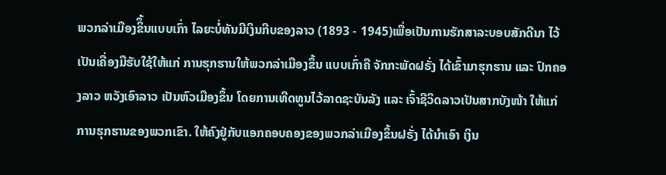ພວກລ່າເມືອງຂິຶ້ນແບບເກົ່າ ໄລຍະບໍ່ທັນມີເງິນກີບຂອງລາວ (1893 - 1945)ເພື່ອເປັນການຮັກສາລະບອບສັກດີນາ ໄວ້ເປັນເຄື່ອງມືຮັບໃຊ້ໃຫ້ແກ່ ການຮຸກຮານໃຫ້ພວກລ່າເມືອງຂຶ້ນ ແບບເກົ່າຄື ຈັກກະພັດຝຣັ່ງ ໄດ້ເຂົ້າມາຮຸກຮານ ແລະ ປົກຄອງລາວ ຫວັງເອົາລາວ ເປັນຫົວເມືອງຂຶ້ນ ໂດຍການເທີດທູນໄວ້ລາດຊະບັນລັງ ແລະ ເຈົ້າຊີວິດລາວເປັນສາກບັງໜ້າ ໃຫ້ແກ່ການຮຸກຮານຂອງພວກເຂົາ. ໃຫ້ຄົງຢູ່ກັບແອກຄອບຄອງຂອງພວກລ່າເມືອງຂຶ້ນຝຣັ່ງ ໄດ້ນຳເອົາ ເງິນ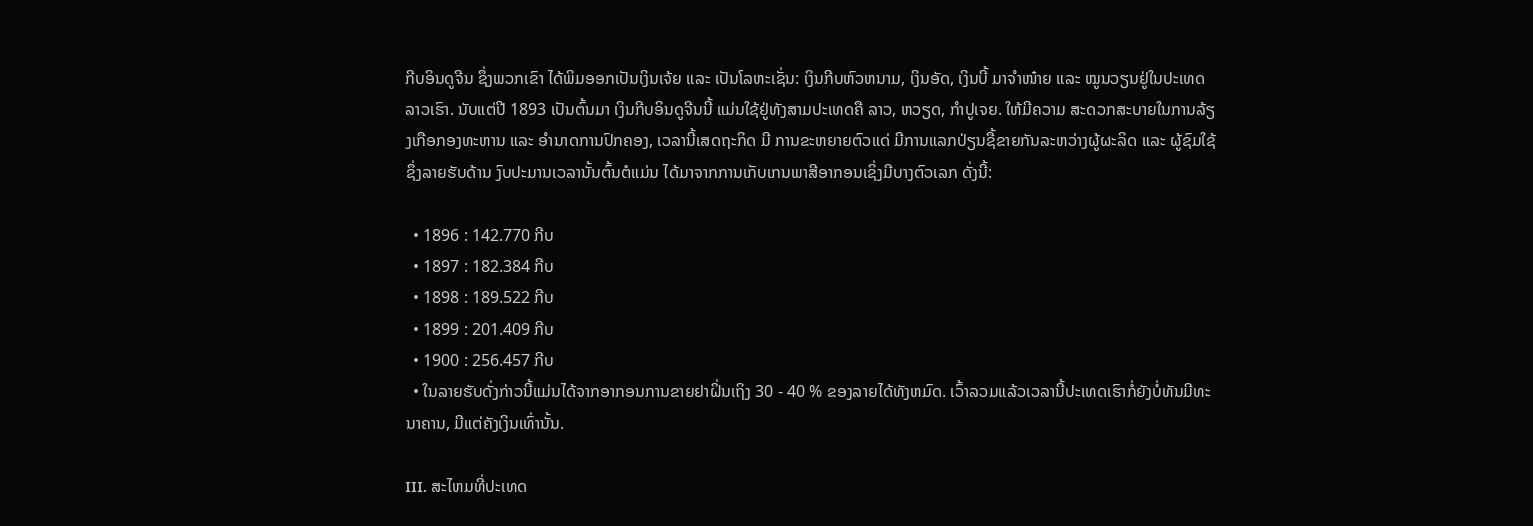ກີບອິນດູຈີນ ຊຶ່ງພວກເຂົາ ໄດ້ພິມອອກເປັນເງິນເຈ້ຍ ແລະ ເປັນໂລຫະເຊັ່ນ: ເງິນກີບຫົວຫນາມ, ເງິນອັດ, ເງິນບີ້ ມາຈຳໜ໋າຍ ແລະ ໝູນວຽນຢູ່ໃນປະເທດລາວເຮົາ. ນັບແຕ່ປີ 1893 ເປັນຕົ້ນມາ ເງິນກີບອິນດູຈີນນີ້ ແມ່ນໃຊ້ຢູ່ທັງສາມປະເທດຄື ລາວ, ຫວຽດ, ກຳປູເຈຍ. ໃຫ້ມີຄວາມ ສະດວກສະບາຍໃນການລ້ຽງເກືອກອງທະຫານ ແລະ ອຳນາດການປົກຄອງ, ເວລານີ້ເສດຖະກິດ ມີ ການຂະຫຍາຍຕົວແດ່ ມີການແລກປ່ຽນຊື້ຂາຍກັນລະຫວ່າງຜູ້ຜະລິດ ແລະ ຜູ້ຊົມໃຊ້ ຊຶ່ງລາຍຮັບດ້ານ ງົບປະມານເວລານັ້ນຕົ້ນຕໍແມ່ນ ໄດ້ມາຈາກການເກັບເກນພາສີອາກອນເຊິ່ງມີບາງຕົວເລກ ດັ່ງນີ້:

  • 1896 : 142.770 ກີບ
  • 1897 : 182.384 ກີບ
  • 1898 : 189.522 ກີບ
  • 1899 : 201.409 ກີບ
  • 1900 : 256.457 ກີບ
  • ໃນລາຍຮັບດັ່ງກ່າວນີ້ແມ່ນໄດ້ຈາກອາກອນການຂາຍຢາຝິ່ນເຖິງ 30 - 40 % ຂອງລາຍໄດ້ທັງຫມົດ. ເວົ້າລວມແລ້ວເວລານີ້ປະເທດເຮົາກໍ່ຍັງບໍ່ທັນມີທະນາຄານ, ມີແຕ່ຄັງເງິນເທົ່ານັ້ນ.

III. ສະໄຫມທີ່ປະເທດ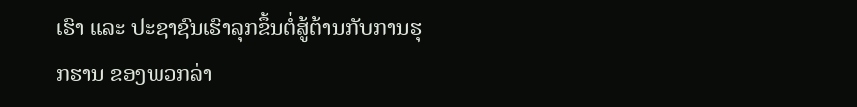ເຮົາ ແລະ ປະຊາຊົນເຮົາລຸກຂຶ້ນຕໍ່ສູ້ຕ້ານກັບການຮຸກຮານ ຂອງພວກລ່າ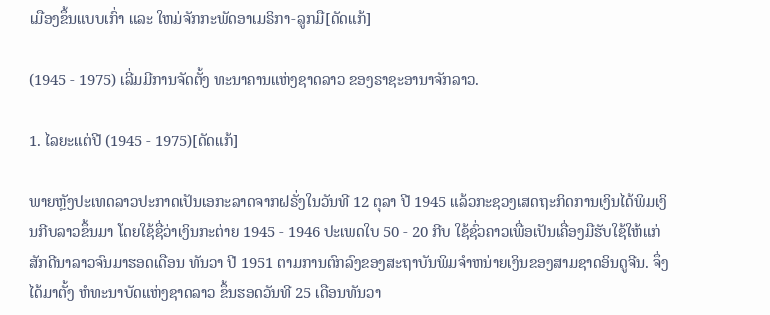ເມືອງຂຶ້ນແບບເກົ່າ ແລະ ໃຫມ່ຈັກກະພັດອາເມຣິກາ-ລູກມື[ດັດແກ້]

(1945 - 1975) ເລີ່ມມີການຈັດຕັ້ງ ທະນາຄານແຫ່ງຊາດລາວ ຂອງຣາຊະອານາຈັກລາວ.

1. ໄລຍະແຕ່ປີ (1945 - 1975)[ດັດແກ້]

ພາຍຫຼັງປະເທດລາວປະກາດເປັນເອກະລາດຈາກຝຣັ່ງໃນວັນທີ 12 ຕຸລາ ປີ 1945 ແລ້ວກະຊວງເສດຖະກິດການເງິນໄດ້ພິມເງິນກີບລາວຂຶ້ນມາ ໂດຍໃຊ້ຊື່ວ່າເງິນກະຕ່າຍ 1945 - 1946 ປະເພດໃບ 50 - 20 ກີບ ໃຊ້ຊົ່ວຄາວເພື່ອເປັນເຄື່ອງມືຮັບໃຊ້ໃຫ້ແກ່ສັກດີນາລາວຈົນມາຮອດເດືອນ ທັນວາ ປີ 1951 ຕາມການຕົກລົງຂອງສະຖາບັນພິມຈຳຫນ່າຍເງິນຂອງສາມຊາດອິນດູຈີນ. ຈຶ່ງໄດ້ມາຕັ້ງ ຫໍທະນາບັດແຫ່ງຊາດລາວ ຂຶ້ນຮອດວັນທີ 25 ເດືອນທັນວາ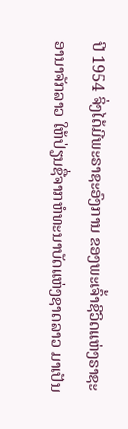ປີ 1954 ຈິ່ງໄດ້ມີພະຣາຊະອົງການ ຂອງພະເຈົ້າຊີວິດແຫ່ງຣາຊະອານາຈັກລາວ ໃຫ້ປ່ຽນຊື່ຈາກຫໍທະນາບັດແຫ່ງຊາດລາວ ມາເປັນ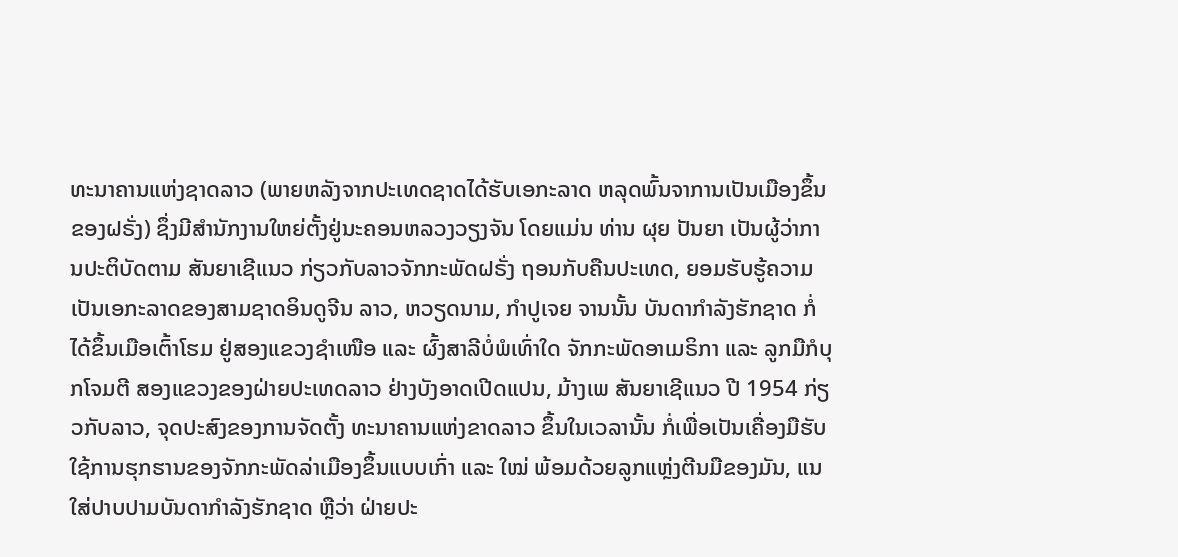ທະນາຄານແຫ່ງຊາດລາວ (ພາຍຫລັງຈາກປະເທດຊາດໄດ້ຮັບເອກະລາດ ຫລຸດພົ້ນຈາການເປັນເມືອງຂຶ້ນຂອງຝຣັ່ງ) ຊຶ່ງມີສຳນັກງານໃຫຍ່ຕັ້ງຢູ່ນະຄອນຫລວງວຽງຈັນ ໂດຍແມ່ນ ທ່ານ ຜຸຍ ປັນຍາ ເປັນຜູ້ວ່າການປະຕິບັດຕາມ ສັນຍາເຊີແນວ ກ່ຽວກັບລາວຈັກກະພັດຝຣັ່ງ ຖອນກັບຄືນປະເທດ, ຍອມຮັບຮູ້ຄວາມເປັນເອກະລາດຂອງສາມຊາດອິນດູຈີນ ລາວ, ຫວຽດນາມ, ກຳປູເຈຍ ຈານນັ້ນ ບັນດາກຳລັງຮັກຊາດ ກໍ່ໄດ້ຂຶ້ນເມືອເຕົ້າໂຮມ ຢູ່ສອງແຂວງຊຳເໜືອ ແລະ ຜົ້ງສາລີບໍ່ພໍເທົ່າໃດ ຈັກກະພັດອາເມຣິກາ ແລະ ລູກມືກໍບຸກໂຈມຕີ ສອງແຂວງຂອງຝ່າຍປະເທດລາວ ຢ່າງບັງອາດເປີດແປນ, ມ້າງເພ ສັນຍາເຊີແນວ ປີ 1954 ກ່ຽວກັບລາວ, ຈຸດປະສົງຂອງການຈັດຕັ້ງ ທະນາຄານແຫ່ງຂາດລາວ ຂຶ້ນໃນເວລານັ້ນ ກໍ່ເພື່ອເປັນເຄື່ອງມືຮັບໃຊ້ການຮຸກຮານຂອງຈັກກະພັດລ່າເມືອງຂຶ້ນແບບເກົ່າ ແລະ ໃໝ່ ພ້ອມດ້ວຍລູກແຫຼ່ງຕີນມືຂອງມັນ, ແນໃສ່ປາບປາມບັນດາກຳລັງຮັກຊາດ ຫຼືວ່າ ຝ່າຍປະ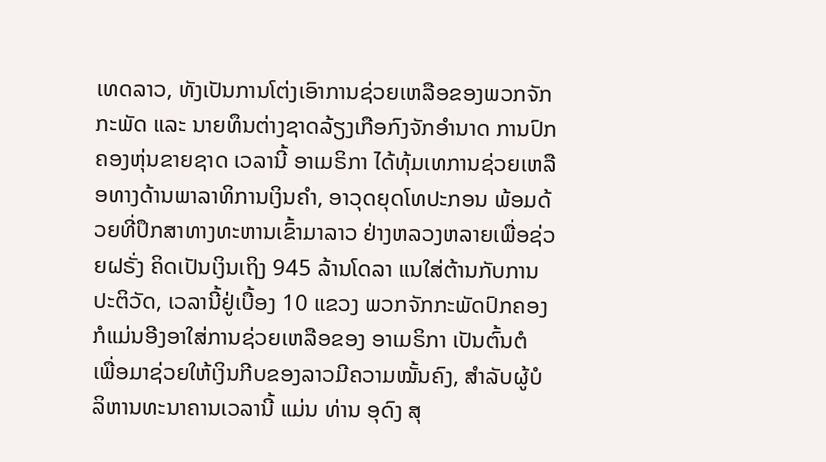ເທດລາວ, ທັງເປັນການໂຕ່ງເອົາການຊ່ວຍເຫລືອຂອງພວກຈັກກະພັດ ແລະ ນາຍທຶນຕ່າງຊາດລ້ຽງເກືອກົງຈັກອຳນາດ ການປົກຄອງຫຸ່ນຂາຍຊາດ ເວລານີ້ ອາເມຣິກາ ໄດ້ທຸ້ມເທການຊ່ວຍເຫລືອທາງດ້ານພາລາທິການເງິນຄຳ, ອາວຸດຍຸດໂທປະກອນ ພ້ອມດ້ວຍທີ່ປຶກສາທາງທະຫານເຂົ້າມາລາວ ຢ່າງຫລວງຫລາຍເພື່ອຊ່ວຍຝຣັ່ງ ຄິດເປັນເງິນເຖິງ 945 ລ້ານໂດລາ ແນໃສ່ຕ້ານກັບການປະຕິວັດ, ເວລານີ້ຢູ່ເບື້ອງ 10 ແຂວງ ພວກຈັກກະພັດປົກຄອງ ກໍແມ່ນອີງອາໃສ່ການຊ່ວຍເຫລືອຂອງ ອາເມຣິກາ ເປັນຕົ້ນຕໍ ເພື່ອມາຊ່ວຍໃຫ້ເງິນກີບຂອງລາວມີຄວາມໝັ້ນຄົງ, ສຳລັບຜູ້ບໍລິຫານທະນາຄານເວລານີ້ ແມ່ນ ທ່ານ ອຸດົງ ສຸ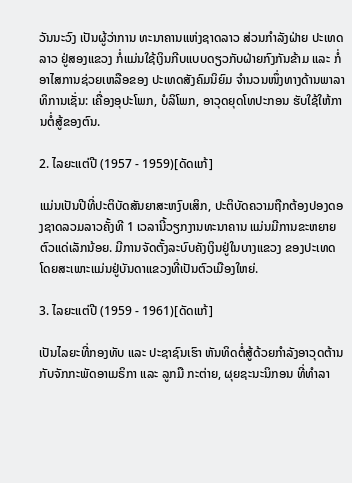ວັນນະວົງ ເປັນຜູ້ວ່າການ ທະນາຄານແຫ່ງຊາດລາວ ສ່ວນກຳລັງຝ່າຍ ປະເທດລາວ ຢູ່ສອງແຂວງ ກໍ່ແມ່ນໃຊ້ເງິນກີບແບບດຽວກັບຝ່າຍກົງກັນຂ້າມ ແລະ ກໍ່ອາໄສການຊ່ວຍເຫລືອຂອງ ປະເທດສັງຄົມນິຍົມ ຈຳນວນໜຶ່ງທາງດ້ານພາລາທິການເຊັ່ນ: ເຄື່ອງອຸປະໂພກ, ບໍລິໂພກ, ອາວຸດຍຸດໂທປະກອນ ຮັບໃຊ້ໃຫ້ການຕໍ່ສູ້ຂອງຕົນ.

2. ໄລຍະແຕ່ປີ (1957 - 1959)[ດັດແກ້]

ແມ່ນເປັນປີທີ່ປະຕິບັດສັນຍາສະຫງົບເສິກ, ປະຕິບັດຄວາມຖືກຕ້ອງປອງດອງຊາດລວມລາວຄັ້ງທີ 1 ເວລານີ້ວຽກງານທະນາຄານ ແມ່ນມີການຂະຫຍາຍຕົວແດ່ເລັກນ້ອຍ. ມີການຈັດຕັ້ງລະບົບຄັງເງິນຢູ່ໃນບາງແຂວງ ຂອງປະເທດ ໂດຍສະເພາະແມ່ນຢູ່ບັນດາແຂວງທີ່ເປັນຕົວເມືອງໃຫຍ່.

3. ໄລຍະແຕ່ປີ (1959 - 1961)[ດັດແກ້]

ເປັນໄລຍະທີ່ກອງທັບ ແລະ ປະຊາຊົນເຮົາ ຫັນທິດຕໍ່ສູ້ດ້ວຍກຳລັງອາວຸດຕ້ານກັບຈັກກະພັດອາເມຣິກາ ແລະ ລູກມື ກະຕ່າຍ, ຜຸຍຊະນະນິກອນ ທີ່ທຳລາ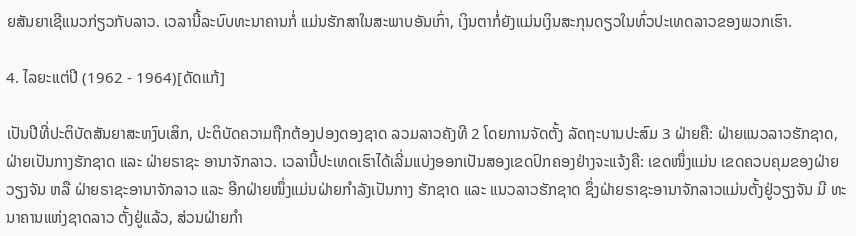ຍສັນຍາເຊີແນວກ່ຽວກັບລາວ. ເວລານີ້ລະບົບທະນາຄານກໍ່ ແມ່ນຮັກສາໃນສະພາບອັນເກົ່າ, ເງິນຕາກໍ່ຍັງແມ່ນເງິນສະກຸນດຽວໃນທົ່ວປະເທດລາວຂອງພວກເຮົາ.

4. ໄລຍະແຕ່ປີ (1962 - 1964)[ດັດແກ້]

ເປັນປີທີ່ປະຕິບັດສັນຍາສະຫງົບເສິກ, ປະຕິບັດຄວາມຖືກຕ້ອງປອງດອງຊາດ ລວມລາວຄັງທີ 2 ໂດຍການຈັດຕັ້ງ ລັດຖະບານປະສົມ 3 ຝ່າຍຄື: ຝ່າຍແນວລາວຮັກຊາດ, ຝ່າຍເປັນກາງຮັກຊາດ ແລະ ຝ່າຍຣາຊະ ອານາຈັກລາວ. ເວລານີ້ປະເທດເຮົາໄດ້ເລີ່ມແບ່ງອອກເປັນສອງເຂດປົກຄອງຢ່າງຈະແຈ້ງຄື: ເຂດໜຶ່ງແມ່ນ ເຂດຄວບຄຸມຂອງຝ່າຍວຽງຈັນ ຫລື ຝ່າຍຣາຊະອານາຈັກລາວ ແລະ ອີກຝ່າຍໜຶ່ງແມ່ນຝ່າຍກຳລັງເປັນກາງ ຮັກຊາດ ແລະ ແນວລາວຮັກຊາດ ຊຶ່ງຝ່າຍຣາຊະອານາຈັກລາວແມ່ນຕັ້ງຢູ່ວຽງຈັນ ມີ ທະນາຄານແຫ່ງຊາດລາວ ຕັ້ງຢູ່ແລ້ວ, ສ່ວນຝ່າຍກຳ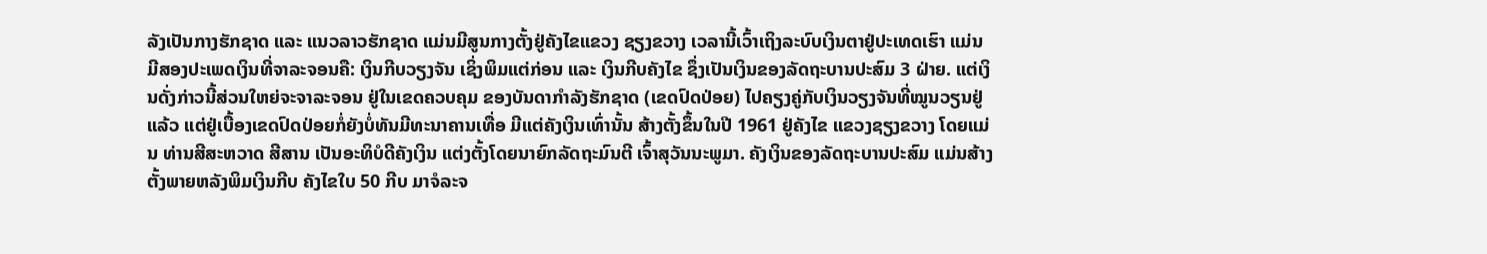ລັງເປັນກາງຮັກຊາດ ແລະ ແນວລາວຮັກຊາດ ແມ່ນມີສູນກາງຕັ້ງຢູ່ຄັງໄຂແຂວງ ຊຽງຂວາງ ເວລານີ້ເວົ້າເຖິງລະບົບເງິນຕາຢູ່ປະເທດເຮົາ ແມ່ນມີສອງປະເພດເງິນທີ່ຈາລະຈອນຄື: ເງິນກີບວຽງຈັນ ເຊິ່ງພິມແຕ່ກ່ອນ ແລະ ເງິນກີບຄັງໄຂ ຊຶ່ງເປັນເງິນຂອງລັດຖະບານປະສົມ 3 ຝ່າຍ. ແຕ່ເງິນດັ່ງກ່າວນີ້ສ່ວນໃຫຍ່ຈະຈາລະຈອນ ຢູ່ໃນເຂດຄວບຄຸມ ຂອງບັນດາກຳລັງຮັກຊາດ (ເຂດປົດປ່ອຍ) ໄປຄຽງຄູ່ກັບເງິນວຽງຈັນທີ່ໝູນວຽນຢູ່ແລ້ວ ແຕ່ຢູ່ເບື້ອງເຂດປົດປ່ອຍກໍ່ຍັງບໍ່ທັນມີທະນາຄານເທື່ອ ມີແຕ່ຄັງເງິນເທົ່ານັ້ນ ສ້າງຕັ້ງຂຶ້ນໃນປີ 1961 ຢູ່ຄັງໄຂ ແຂວງຊຽງຂວາງ ໂດຍແມ່ນ ທ່ານສີສະຫວາດ ສີສານ ເປັນອະທິບໍດີຄັງເງິນ ແຕ່ງຕັ້ງໂດຍນາຍົກລັດຖະມົນຕີ ເຈົ້າສຸວັນນະພູມາ. ຄັງເງິນຂອງລັດຖະບານປະສົມ ແມ່ນສ້າງຕັ້ງພາຍຫລັງພິມເງິນກີບ ຄັງໄຂໃບ 50 ກີບ ມາຈໍລະຈ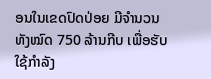ອນໃນເຂດປົດປ່ອຍ ມີຈຳນວນທັງໝົດ 750 ລ້ານກີບ ເພື່ອຮັບໃຊ້ກຳລັງ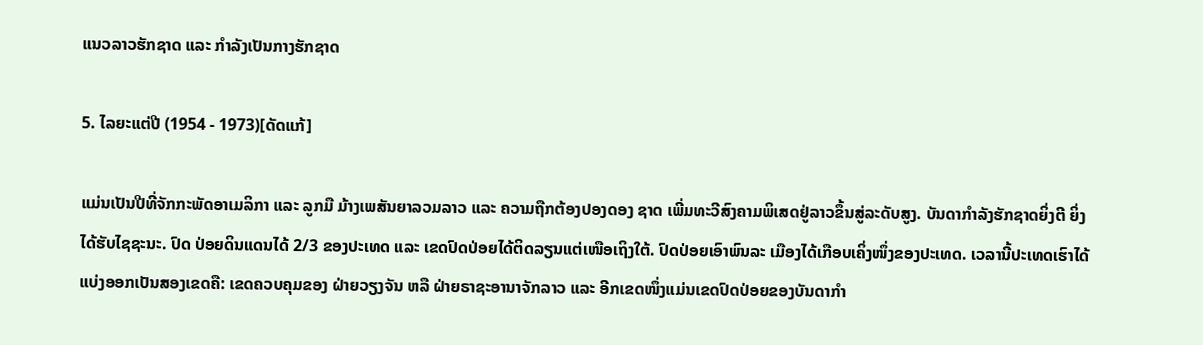ແນວລາວຮັກຊາດ ແລະ ກຳລັງເປັນກາງຮັກຊາດ

5. ໄລຍະແຕ່ປີ (1954 - 1973)[ດັດແກ້]

ແມ່ນເປັນປີທີ່ຈັກກະພັດອາເມລິກາ ແລະ ລູກມື ມ້າງເພສັນຍາລວມລາວ ແລະ ຄວາມຖືກຕ້ອງປອງດອງ ຊາດ ເພີ່ມທະວີສົງຄາມພິເສດຢູ່ລາວຂຶ້ນສູ່ລະດັບສູງ. ບັນດາກຳລັງຮັກຊາດຍິ່ງຕີ ຍິ່ງໄດ້ຮັບໄຊຊະນະ. ປົດ ປ່ອຍດິນແດນໄດ້ 2/3 ຂອງປະເທດ ແລະ ເຂດປົດປ່ອຍໄດ້ຕິດລຽນແຕ່ເໜືອເຖິງໃຕ້. ປົດປ່ອຍເອົາພົນລະ ເມືອງໄດ້ເກືອບເຄິ່ງໜຶ່ງຂອງປະເທດ. ເວລານີ້ປະເທດເຮົາໄດ້ແບ່ງອອກເປັນສອງເຂດຄື: ເຂດຄວບຄຸມຂອງ ຝ່າຍວຽງຈັນ ຫລື ຝ່າຍຣາຊະອານາຈັກລາວ ແລະ ອີກເຂດໜຶ່ງແມ່ນເຂດປົດປ່ອຍຂອງບັນດາກຳ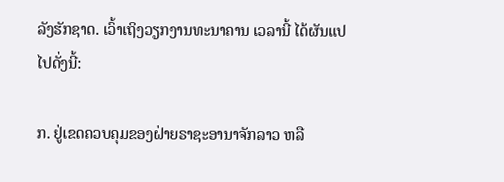ລັງຮັກຊາດ. ເວົ້າເຖິງວຽກງານທະນາຄານ ເວລານີ້ ໄດ້ຜັນແປໄປດັ່ງນີ້:

ກ. ຢູ່ເຂດຄວບຄຸມຂອງຝ່າຍຣາຊະອານາຈັກລາວ ຫລື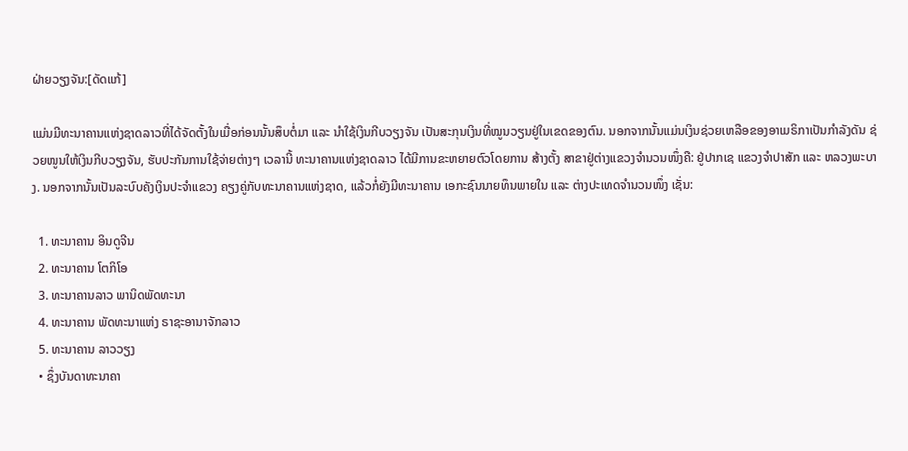ຝ່າຍວຽງຈັນ:[ດັດແກ້]

ແມ່ນມີທະນາຄານແຫ່ງຊາດລາວທີ່ໄດ້ຈັດຕັ້ງໃນເມື່ອກ່ອນນັ້ນສຶບຕໍ່ມາ ແລະ ນຳໃຊ້ເງິນກີບວຽງຈັນ ເປັນສະກຸນເງິນທີ່ໝູນວຽນຢູ່ໃນເຂດຂອງຕົນ. ນອກຈາກນັ້ນແມ່ນເງິນຊ່ວຍເຫລືອຂອງອາເມຣິກາເປັນກຳລັງດັນ ຊ່ວຍໜູນໃຫ້ເງິນກີບວຽງຈັນ, ຮັບປະກັນການໃຊ້ຈ່າຍຕ່າງໆ ເວລານີ້ ທະນາຄານແຫ່ງຊາດລາວ ໄດ້ມີການຂະຫຍາຍຕົວໂດຍການ ສ້າງຕັ້ງ ສາຂາຢູ່ຕ່າງແຂວງຈຳນວນໜຶ່ງຄື: ຢູ່ປາກເຊ ແຂວງຈຳປາສັກ ແລະ ຫລວງພະບາງ. ນອກຈາກນັ້ນເປັນລະບົບຄັງເງິນປະຈຳແຂວງ ຄຽງຄູ່ກັບທະນາຄານແຫ່ງຊາດ, ແລ້ວກໍ່ຍັງມີທະນາຄານ ເອກະຊົນນາຍທຶນພາຍໃນ ແລະ ຕ່າງປະເທດຈຳນວນໜຶ່ງ ເຊັ່ນ:

  1. ທະນາຄານ ອິນດູຈີນ
  2. ທະນາຄານ ໂຕກິໂອ
  3. ທະນາຄານລາວ ພານິດພັດທະນາ
  4. ທະນາຄານ ພັດທະນາແຫ່ງ ຣາຊະອານາຈັກລາວ
  5. ທະນາຄານ ລາວວຽງ
  • ຊຶ່ງບັນດາທະນາຄາ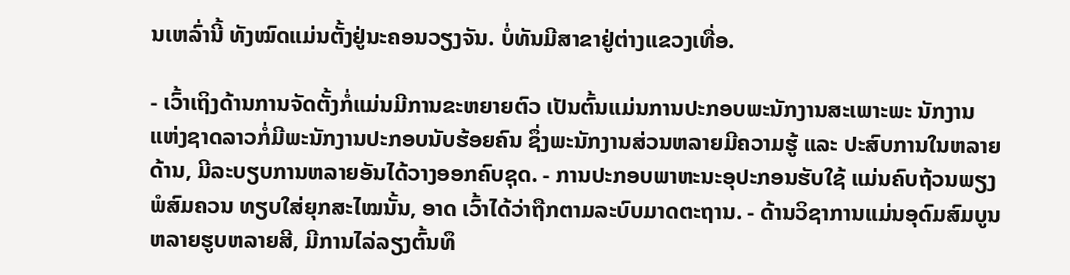ນເຫລົ່ານີ້ ທັງໝົດແມ່ນຕັ້ງຢູ່ນະຄອນວຽງຈັນ. ບໍ່ທັນມີສາຂາຢູ່ຕ່າງແຂວງເທື່ອ.

- ເວົ້າເຖິງດ້ານການຈັດຕັ້ງກໍ່ແມ່ນມີການຂະຫຍາຍຕົວ ເປັນຕົ້ນແມ່ນການປະກອບພະນັກງານສະເພາະພະ ນັກງານແຫ່ງຊາດລາວກໍ່ມີພະນັກງານປະກອບນັບຮ້ອຍຄົນ ຊຶ່ງພະນັກງານສ່ວນຫລາຍມີຄວາມຮູ້ ແລະ ປະສົບການໃນຫລາຍດ້ານ, ມີລະບຽບການຫລາຍອັນໄດ້ວາງອອກຄົບຊຸດ. - ການປະກອບພາຫະນະອຸປະກອນຮັບໃຊ້ ແມ່ນຄົບຖ້ວນພຽງພໍສົມຄວນ ທຽບໃສ່ຍຸກສະໄໝນັ້ນ, ອາດ ເວົ້າໄດ້ວ່າຖືກຕາມລະບົບມາດຕະຖານ. - ດ້ານວິຊາການແມ່ນອຸດົມສົມບູນຫລາຍຮູບຫລາຍສີ, ມີການໄລ່ລຽງຕົ້ນທຶ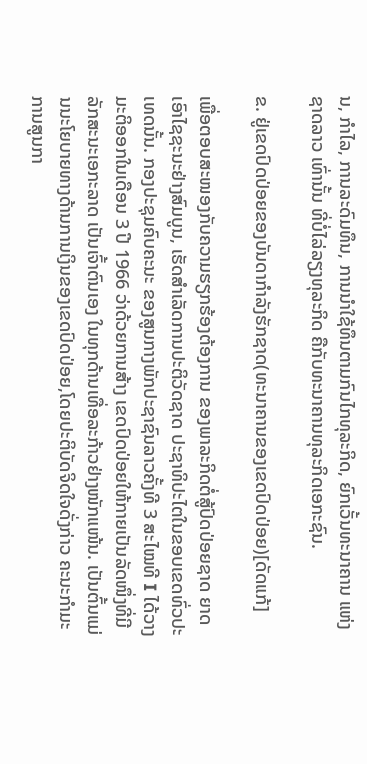ນ, ກຳໄລ, ການລະດົມທຶນ, ການນຳໃຊ້ທຶນຕາມກົນໄກທຸລະກິດ, ຍົກເວັ້ນທະນາຄານ ແຫ່ງຊາດລາວ ເທົ່ານັ້ນ ທີ່ບໍ່ໄລ່ລຽງທຸລະກິດ ຄືກັບທະນາຄານທຸລະກິດເອກະຊົນ.

ຂ. ຢູ່ເຂດປົດປ່ອຍຂອງບັນດາກຳລັງຮັກຊາດ(ທະນາຄານຂອງເຂດປົດປ່ອຍ)[ດັດແກ້]

ເພື່ອຕອບສະໜອງກັບຄວາມຮຽກຮ້ອງຕ້ອງການ ຂອງພາລະກິດຕໍ່ສູ້ປົດປ່ອຍຊາດ ຍາດເອົາໄຊຊະນະຢ່າງສົມບູນ, ເຮັດສຳເລັດການປະຕິວັດຊາດ ປະຊາທິປະໄຕໃນຂອບເຂດທົ່ວປະເທດນັ້ນ. ກອງປະຊຸມຄົບຄະນະ ຂອງສູນກາງພັກປະຊາຊົນລາວຄັ້ງທີ 3 ສະໄໝທີ I ໄດ້ວາງມະຕິອອກໃນເດືອນ 3 ປີ 1966 ວ່າດ້ວຍການສ້າງ ເຂດປົດປ່ອຍໃຫ້ກາຍເປັນລັດໜຶ່ງທີ່ມີລັກສະນະເອກະລາດ ເປັນເຈົ້າຕົນເອງ ໃນທຸກດ້ານເທື່ອລະກ້າວຢ່າງໜັກແໜ້ນ. ເປັນຕົ້ນແມ່ນນະໂຍບາຍທາງດ້ານການເງິນຂອງເຂດປົດປ່ອຍ,ໂດຍປະຕິບັດຈິດໃຈດັ່ງກ່າວ ຄະນະກຳມະ ການສູນກາ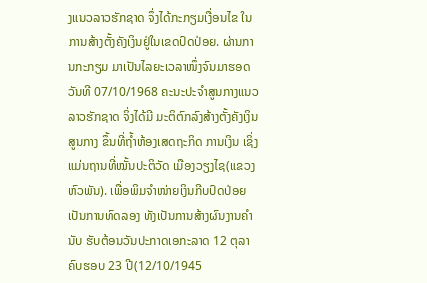ງແນວລາວຮັກຊາດ ຈຶ່ງໄດ້ກະກຽມເງື່ອນໄຂ ໃນການສ້າງຕັ້ງຄັງເງິນຢູ່ໃນເຂດປົດປ່ອຍ. ຜ່ານການກະກຽມ ມາເປັນໄລຍະເວລາໜຶ່ງຈົນມາຮອດວັນທີ 07/10/1968 ຄະນະປະຈຳສູນກາງແນວລາວຮັກຊາດ ຈິ່ງໄດ້ມີ ມະຕິຕົກລົງສ້າງຕັ້ງຄັງເງິນສູນກາງ ຂຶ້ນທີ່ຖ້ຳຫ້ອງເສດຖະກິດ ການເງິນ ເຊິ່ງແມ່ນຖານທີ່ໝັ້ນປະຕິວັດ ເມືອງວຽງໄຊ(ແຂວງຫົວພັນ). ເພື່ອພິມຈຳໜ່າຍເງິນກີບປົດປ່ອຍເປັນການທົດລອງ ທັງເປັນການສ້າງຜົນງານຄຳນັບ ຮັບຕ້ອນວັນປະກາດເອກະລາດ 12 ຕຸລາ ຄົບຮອບ 23 ປີ(12/10/1945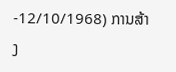-12/10/1968) ການສ້າງ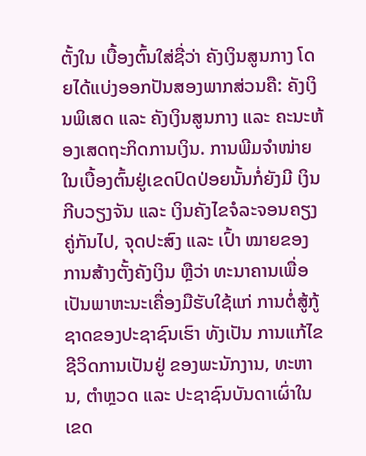ຕັ້ງໃນ ເບື້ອງຕົ້ນໃສ່ຊື່ວ່າ ຄັງເງິນສູນກາງ ໂດຍໄດ້ແບ່ງອອກປັນສອງພາກສ່ວນຄື: ຄັງເງິນພິເສດ ແລະ ຄັງເງິນສູນກາງ ແລະ ຄະນະຫ້ອງເສດຖະກິດການເງິນ. ການພີມຈໍາໜ່າຍໃນເບື້ອງຕົ້ນຢູ່ເຂດປົດປ່ອຍນັ້ນກໍ່ຍັງມີ ເງິນກີບວຽງຈັນ ແລະ ເງິນຄັງໄຂຈໍລະຈອນຄຽງຄູ່ກັນໄປ, ຈຸດປະສົງ ແລະ ເປົ້າ ໝາຍຂອງການສ້າງຕັ້ງຄັງເງິນ ຫຼືວ່າ ທະນາຄານເພື່ອເປັນພາຫະນະເຄື່ອງມືຮັບໃຊ້ແກ່ ການຕໍ່ສູ້ກູ້ຊາດຂອງປະຊາຊົນເຮົາ ທັງເປັນ ການແກ້ໄຂຊີວິດການເປັນຢູ່ ຂອງພະນັກງານ, ທະຫານ, ຕໍາຫຼວດ ແລະ ປະຊາຊົນບັນດາເຜົ່າໃນເຂດ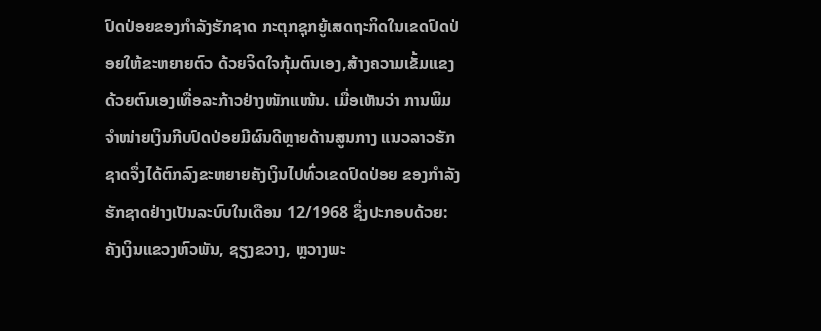ປົດປ່ອຍຂອງກໍາລັງຮັກຊາດ ກະຕຸກຊຸກຍູ້ເສດຖະກິດໃນເຂດປົດປ່ອຍໃຫ້ຂະຫຍາຍຕົວ ດ້ວຍຈິດໃຈກຸ້ມຕົນເອງ,ສ້າງຄວາມເຂັ້ມແຂງ ດ້ວຍຕົນເອງເທື່ອລະກ້າວຢ່າງໜັກແໜ້ນ. ເມື່ອເຫັນວ່າ ການພິມຈໍາໜ່າຍເງິນກີບປົດປ່ອຍມີຜົນດີຫຼາຍດ້ານສູນກາງ ແນວລາວຮັກຊາດຈຶ່ງໄດ້ຕົກລົງຂະຫຍາຍຄັງເງິນໄປທົ່ວເຂດປົດປ່ອຍ ຂອງກໍາລັງຮັກຊາດຢ່າງເປັນລະບົບໃນເດືອນ 12/1968 ຊຶ່ງປະກອບດ້ວຍ: ຄັງເງິນແຂວງຫົວພັນ, ຊຽງຂວາງ, ຫຼວາງພະ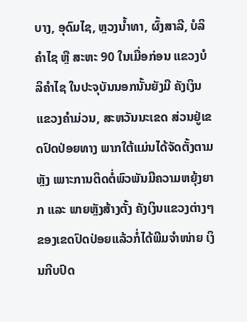ບາງ, ອຸດົມໄຊ, ຫຼວງນໍ້າທາ, ຜົ້ງສາລີ, ບໍລິຄໍາໄຊ ຫຼື ສະຫະ 90 ໃນເມື່ອກ່ອນ ແຂວງບໍລິຄໍາໄຊ ໃນປະຈຸບັນນອກນັ້ນຍັງມີ ຄັງເງິນແຂວງຄໍາມ່ວນ, ສະຫວັນນະເຂດ ສ່ວນຢູ່ເຂດປົດປ່ອຍທາງ ພາກໃຕ້ແມ່ນໄດ້ຈັດຕັ້ງຕາມຫຼັງ ເພາະການຕິດຕໍ່ພົວພັນມີຄວາມຫຍຸ້ງຍາກ ແລະ ພາຍຫຼັງສ້າງຕັ້ງ ຄັງເງິນແຂວງຕ່າງໆ ຂອງເຂດປົດປ່ອຍແລ້ວກໍ່ໄດ້ພີມຈໍາໜ່າຍ ເງິນກີບປົດ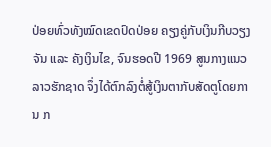ປ່ອຍທົ່ວທັງໝົດເຂດປົດປ່ອຍ ຄຽງຄູ່ກັບເງິນກີບວຽງຈັນ ແລະ ຄັງເງິນໄຂ, ຈົນຮອດປີ 1969 ສູນກາງແນວລາວຮັກຊາດ ຈຶ່ງໄດ້ຕົກລົງຕໍ່ສູ້ເງິນຕາກັບສັດຕູໂດຍການ ກ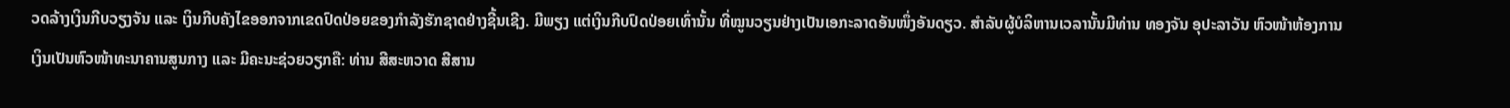ວດລ້າງເງິນກີບວຽງຈັນ ແລະ ເງິນກີບຄັງໄຂອອກຈາກເຂດປົດປ່ອຍຂອງກໍາລັງຮັກຊາດຢ່າງຊີ້ນເຊີງ. ມີພຽງ ແຕ່ເງິນກີບປົດປ່ອຍເທົ່ານັ້ນ ທີ່ໝູນວຽນຢ່າງເປັນເອກະລາດອັນໜຶ່ງອັນດຽວ. ສໍາລັບຜູ້ບໍລິຫານເວລານັ້ນມີທ່ານ ທອງຈັນ ອຸປະລາວັນ ຫົວໜ້າຫ້ອງການເງິນເປັນຫົວໜ້າທະນາຄານສູນກາງ ແລະ ມີຄະນະຊ່ວຍວຽກຄື: ທ່ານ ສີສະຫວາດ ສີສານ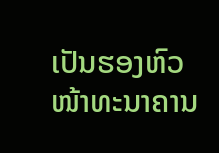ເປັນຮອງຫົວໜ້າທະນາຄານ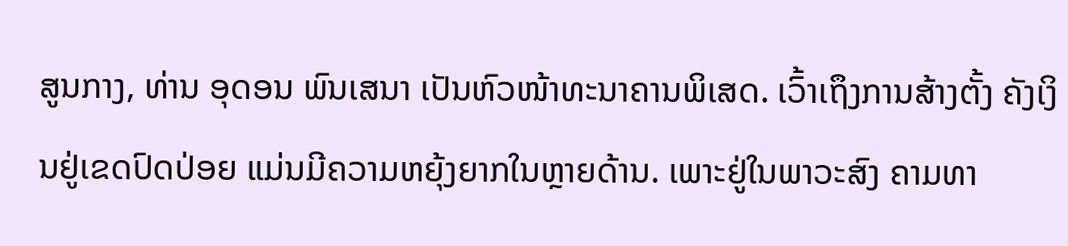ສູນກາງ, ທ່ານ ອຸດອນ ພົນເສນາ ເປັນຫົວໜ້າທະນາຄານພິເສດ. ເວົ້າເຖຶງການສ້າງຕັ້ງ ຄັງເງິນຢູ່ເຂດປົດປ່ອຍ ແມ່ນມີຄວາມຫຍຸ້ງຍາກໃນຫຼາຍດ້ານ. ເພາະຢູ່ໃນພາວະສົງ ຄາມທາ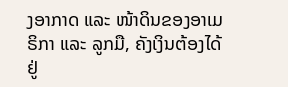ງອາກາດ ແລະ ໜ້າດິນຂອງອາເມຣິກາ ແລະ ລູກມື, ຄັງເງິນຕ້ອງໄດ້ຢູ່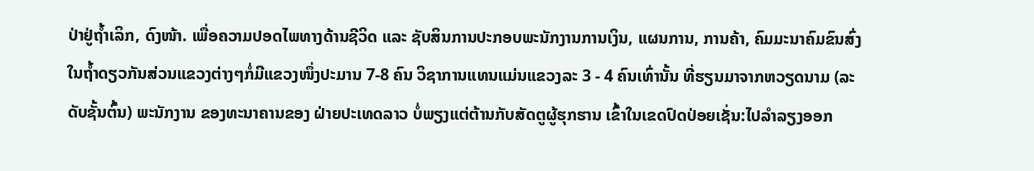ປ່າຢູ່ຖໍ້າເລິກ, ດົງໜ້າ. ເພື່ອຄວາມປອດໄພທາງດ້ານຊີວິດ ແລະ ຊັບສິນການປະກອບພະນັກງານການເງິນ, ແຜນການ, ການຄ້າ, ຄົມມະນາຄົມຂົນສົ່ງ ໃນຖໍ້າດຽວກັນສ່ວນແຂວງຕ່າງໆກໍ່ມີແຂວງໜຶ່ງປະມານ 7-8 ຄົນ ວິຊາການແທນແມ່ນແຂວງລະ 3 - 4 ຄົນເທົ່ານັ້ນ ທີ່ຮຽນມາຈາກຫວຽດນາມ (ລະດັບຊັ້ນຕົ້ນ) ພະນັກງານ ຂອງທະນາຄານຂອງ ຝ່າຍປະເທດລາວ ບໍ່ພຽງແຕ່ຕ້ານກັບສັດຕູຜູ້ຮຸກຮານ ເຂົ້າໃນເຂດປົດປ່ອຍເຊັ່ນ:ໄປລໍາລຽງອອກ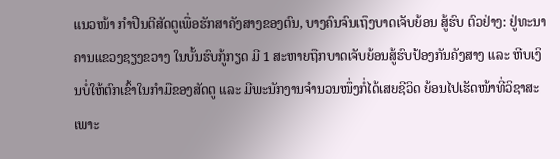ແນວໜ້າ ກໍາປືນຕີສັດຕູເພື່ອຮັກສາຄັງສາງຂອງຕົນ, ບາງຄົນຈົນເຖຶງບາດເຈັບຍ້ອນ ສູ້ຮົບ ຕົວຢ່າງ: ຢູ່ທະນາຄານແຂວງຊຽງຂວາງ ໃນບັ້ນຮົບກູ້ກຽດ ມີ 1 ສະຫາຍຖືກບາດເຈັບຍ້ອນສູ້ຮົບປ້ອງກັນຄັງສາງ ແລະ ຫີບເງິນບໍ່ໃຫ້ຕົກເຂົ້າໃນກຳມືຂອງສັດຕູ ແລະ ມີພະນັກງານຈຳນວນໜຶ່ງກໍ່ໄດ້ເສຍຊີວິດ ຍ້ອນໄປເຮັດໜ້າທີ່ວິຊາສະເພາະ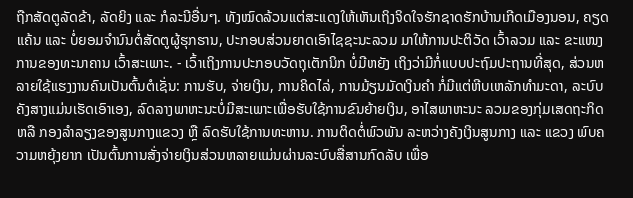ຖືກສັດຕູລັດຂ້າ, ລັດຍິງ ແລະ ກໍລະນີອື່ນໆ. ທັງໝົດລ້ວນແຕ່ສະແດງໃຫ້ເຫັນເຖິງຈິດໃຈຮັກຊາດຮັກບ້ານເກີດເມືອງນອນ, ຄຽດແຄ້ນ ແລະ ບໍ່ຍອມຈຳນົນຕໍ່ສັດຕູຜູ້ຮຸກຮານ, ປະກອບສ່ວນຍາດເອົາໄຊຊະນະລວມ ມາໃຫ້ການປະຕິວັດ ເວົ້າລວມ ແລະ ຂະແໜງການຂອງທະນາຄານ ເວົ້າສະເພາະ. - ເວົ້າເຖິງການປະກອບວັດຖຸເຕັກນິກ ບໍ່ມີຫຍັງ ເຖິງວ່າມີກໍ່ແບບປະຖົມປະຖານທີ່ສຸດ, ສ່ວນຫລາຍໃຊ້ແຮງງານຄົນເປັນຕົ້ນຕໍເຊັ່ນ: ການຮັບ, ຈ່າຍເງິນ, ການຄິດໄລ່, ການມ້ຽນມັດເງິນຄຳ ກໍ່ມີແຕ່ຫີບເຫລັກທຳມະດາ, ລະບົບຄັງສາງແມ່ນເຮັດເອົາເອງ, ລົດລາງພາຫະນະບໍ່ມີສະເພາະເພື່ອຮັບໃຊ້ການຂົນຍ້າຍເງິນ, ອາໄສພາຫະນະ ລວມຂອງກຸ່ມເສດຖະກິດ ຫລື ກອງລຳລຽງຂອງສູນກາງແຂວງ ຫຼື ລົດຮັບໃຊ້ການທະຫານ. ການຕິດຕໍ່ພົວພັນ ລະຫວ່າງຄັງເງິນສູນກາງ ແລະ ແຂວງ ພົບຄວາມຫຍຸ້ງຍາກ ເປັນຕົ້ນການສັ່ງຈ່າຍເງິນສ່ວນຫລາຍແມ່ນຜ່ານລະບົບສື່ສານກົດລັບ ເພື່ອ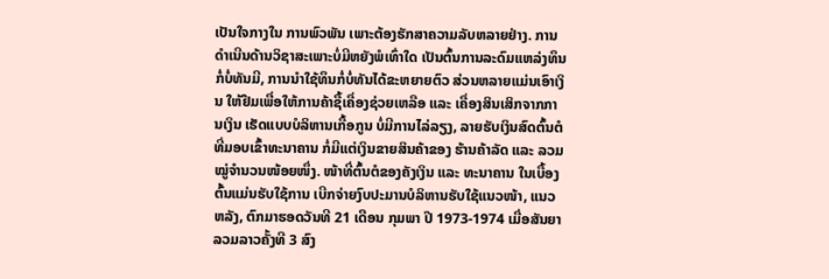ເປັນໃຈກາງໃນ ການພົວພັນ ເພາະຕ້ອງຮັກສາຄວາມລັບຫລາຍຢ່າງ. ການດຳເນີນດ້ານວິຊາສະເພາະບໍ່ມີຫຍັງພໍເທົ່າໃດ ເປັນຕົ້ນການລະດົມແຫລ່ງທຶນກໍ່ບໍ່ທັນມີ, ການນຳໃຊ້ທຶນກໍ່ບໍ່ທັນໄດ້ຂະຫຍາຍຕົວ ສ່ວນຫລາຍແມ່ນເອົາເງິນ ໃຫ້ຢືມເພື່ອໃຫ້ການຄ້າຊື້ເຄື່ອງຊ່ວຍເຫລືອ ແລະ ເຄື່ອງສິນເສິກຈາກການເງິນ ເຮັດແບບບໍລິຫານເກື້ອກູນ ບໍ່ມີການໄລ່ລຽງ, ລາຍຮັບເງິນສົດຕົ້ນຕໍ ທີ່ມອບເຂົ້າທະນາຄານ ກໍ່ມີແຕ່ເງິນຂາຍສິນຄ້າຂອງ ຮ້ານຄ້າລັດ ແລະ ລວມໝູ່ຈຳນວນໜ້ອຍໜຶ່ງ. ໜ້າທີ່ຕົ້ນຕໍຂອງຄັງເງິນ ແລະ ທະນາຄານ ໃນເບື້ອງ ຕົ້ນແມ່ນຮັບໃຊ້ການ ເບີກຈ່າຍງົບປະມານບໍລິຫານຮັບໃຊ້ແນວໜ້າ, ແນວຫລັງ, ຕົກມາຮອດວັນທີ 21 ເດືອນ ກຸມພາ ປີ 1973-1974 ເມື່ອສັນຍາລວມລາວຄັ້ງທີ 3 ສົງ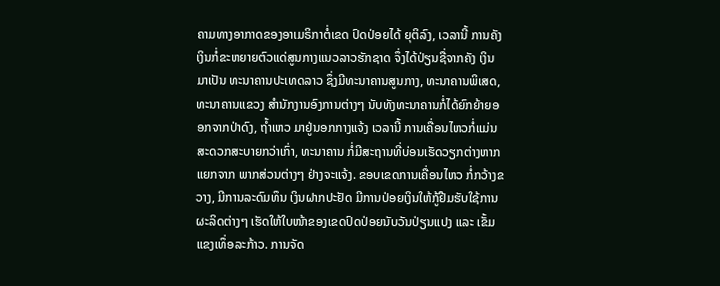ຄາມທາງອາກາດຂອງອາເມຣິກາຕໍ່ເຂດ ປົດປ່ອຍໄດ້ ຍຸຕິລົງ, ເວລານີ້ ການຄັງເງິນກໍ່ຂະຫຍາຍຕົວແດ່ສູນກາງແນວລາວຮັກຊາດ ຈຶ່ງໄດ້ປ່ຽນຊື່ຈາກຄັງ ເງິນ ມາເປັນ ທະນາຄານປະເທດລາວ ຊຶ່ງມີທະນາຄານສູນກາງ, ທະນາຄານພິເສດ, ທະນາຄານແຂວງ ສຳນັກງານອົງການຕ່າງໆ ນັບທັງທະນາຄານກໍ່ໄດ້ຍົກຍ້າຍອອກຈາກປ່າດົງ, ຖ້ຳເຫວ ມາຢູ່ນອກກາງແຈ້ງ ເວລານີ້ ການເຄື່ອນໄຫວກໍ່ແມ່ນສະດວກສະບາຍກວ່າເກົ່າ, ທະນາຄານ ກໍ່ມີສະຖານທີ່ບ່ອນເຮັດວຽກຕ່າງຫາກແຍກຈາກ ພາກສ່ວນຕ່າງໆ ຢ່າງຈະແຈ້ງ. ຂອບເຂດການເຄື່ອນໄຫວ ກໍ່ກວ້າງຂວາງ, ມີການລະດົມທຶນ ເງິນຝາກປະຢັດ ມີການປ່ອຍເງິນໃຫ້ກູ້ຢືມຮັບໃຊ້ການຜະລິດຕ່າງໆ ເຮັດໃຫ້ໃບໜ້າຂອງເຂດປົດປ່ອຍນັບວັນປ່ຽນແປງ ແລະ ເຂັ້ມແຂງເທຶ່ອລະກ້າວ. ການຈັດ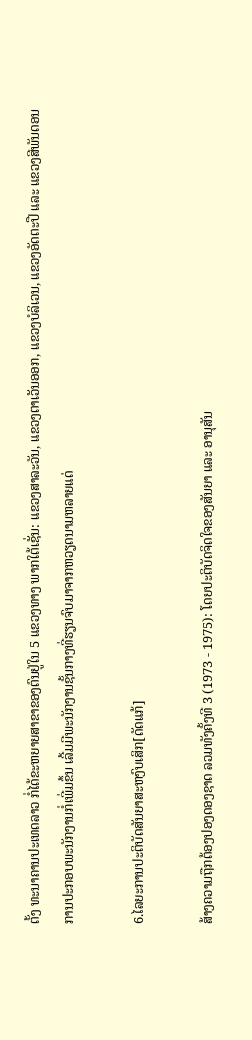ຕັ້ງ ທະນາຄານປະເທດລາວ ກໍ່ໄດ້ຂະຫຍາຍສາຂາຂອງຕົນຢູ່ໃນ 5 ແຂວງທາງ ພາກໃຕ້ເຊັ່ນ: ແຂວງສາລະວັນ, ແຂວງຕາເວັນອອກ, ແຂວງບໍລິເວນ, ແຂວງອັດຕະປື ແລະ ແຂວງສີພັນດອນ ການປະກອບພະນັກງານກໍ່ເພີ່ມຂຶ້ນ ເລີ້ມມີພະນັກງານຊັ້ນກາງທີ່ຮຽນຈົບມາຈາກຫວຽດນາມຫລາຍແດ່

6.ໄລຍະການປະຕິບັດສັນຍາສະຫງົບເສິກ[ດັດແກ້]

ສ້າງຄວາມຖືກຕ້ອງປອງດອງຊາດ ລວມທັງຄັ້ງທີ 3 (1973 - 1975): ໂດຍປະຕິບັດຈິດໃຈຂອງສັນຍາ ແລະ ອານຸສັນ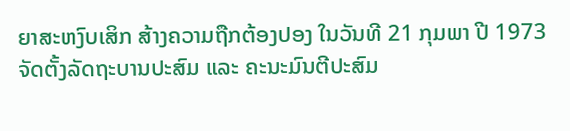ຍາສະຫງົບເສິກ ສ້າງຄວາມຖືກຕ້ອງປອງ ໃນວັນທີ 21 ກຸມພາ ປີ 1973 ຈັດຕັ້ງລັດຖະບານປະສົມ ແລະ ຄະນະມົນຕີປະສົມ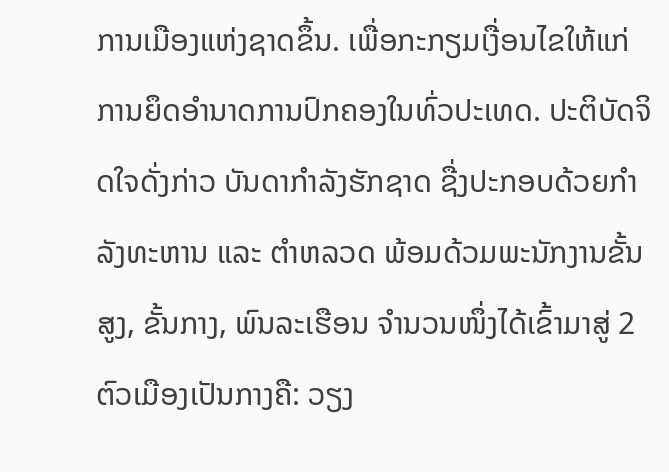ການເມືອງແຫ່ງຊາດຂຶ້ນ. ເພື່ອກະກຽມເງື່ອນໄຂໃຫ້ແກ່ການຍຶດອຳນາດການປົກຄອງໃນທົ່ວປະເທດ. ປະຕິບັດຈິດໃຈດັ່ງກ່າວ ບັນດາກຳລັງຮັກຊາດ ຊື່ງປະກອບດ້ວຍກຳລັງທະຫານ ແລະ ຕຳຫລວດ ພ້ອມດ້ວມພະນັກງານຂັ້ນສູງ, ຂັ້ນກາງ, ພົນລະເຮືອນ ຈຳນວນໜຶ່ງໄດ້ເຂົ້າມາສູ່ 2 ຕົວເມືອງເປັນກາງຄື: ວຽງ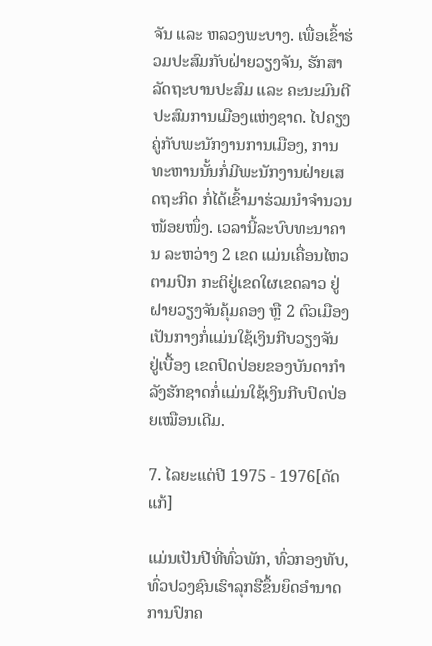ຈັນ ແລະ ຫລວງພະບາງ. ເພື່ອເຂົ້າຮ່ວມປະສົມກັບຝ່າຍວຽງຈັນ, ຮັກສາລັດຖະບານປະສົມ ແລະ ຄະນະມົນຕີປະສົມການເມືອງແຫ່ງຊາດ. ໄປຄຽງຄູ່ກັບພະນັກງານການເມືອງ, ການທະຫານນັ້ນກໍ່ມີພະນັກງານຝ່າຍເສດຖະກິດ ກໍ່ໄດ້ເຂົ້າມາຮ່ວມນຳຈຳນວນໜ້ອຍໜຶ່ງ. ເວລານີ້ລະບົບທະນາຄານ ລະຫວ່າງ 2 ເຂດ ແມ່ນເຄື່ອນໄຫວຕາມປົກ ກະຕິຢູ່ເຂດໃຜເຂດລາວ ຢູ່ຝາຍວຽງຈັນຄຸ້ມຄອງ ຫຼື 2 ຕົວເມືອງເປັນກາງກໍ່ແມ່ນໃຊ້ເງິນກີບວຽງຈັນ ຢູ່ເບື້ອງ ເຂດປົດປ່ອຍຂອງບັນດາກຳລັງຮັກຊາດກໍ່ແມ່ນໃຊ້ເງິນກີບປົດປ່ອຍເໝືອນເດີມ.

7. ໄລຍະແຕ່ປີ 1975 - 1976[ດັດແກ້]

ແມ່ນເປັນປີທີ່ທົ່ວພັກ, ທົ່ວກອງທັບ, ທົ່ວປວງຊົນເຮົາລຸກຮືຂຶ້ນຍຶດອຳນາດການປົກຄ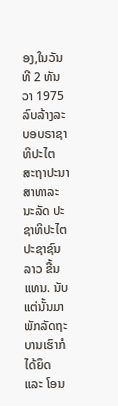ອງ,ໃນວັນທີ 2 ທັນ ວາ 1975 ລົບລ້າງລະບອບຣາຊາທິປະໄຕ ສະຖາປະນາ ສາທາລະນະລັດ ປະຊາທິປະໄຕ ປະຊາຊົນລາວ ຂື້ນແທນ. ນັບແຕ່ນັ້ນມາ ພັກລັດຖະບານເຮົາກໍໄດ້ຍຶດ ແລະ ໂອນ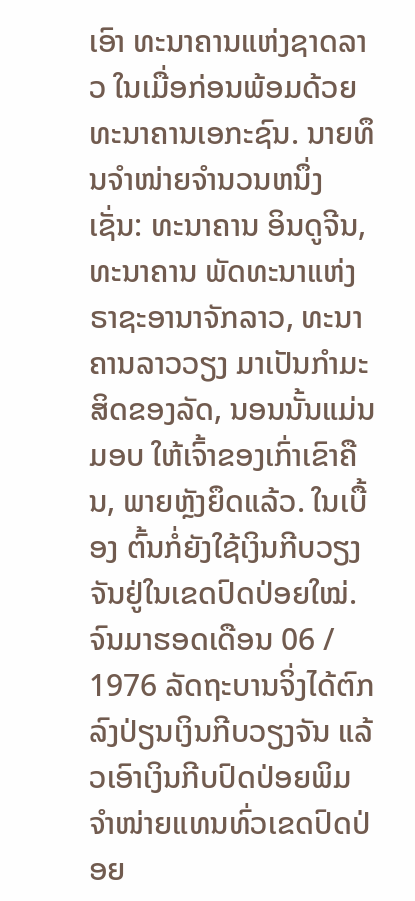ເອົາ ທະນາຄານແຫ່ງຊາດລາວ ໃນເມື່ອກ່ອນພ້ອມດ້ວຍ ທະນາຄານເອກະຊົນ. ນາຍທຶນຈຳໜ່າຍຈຳນວນຫນຶ່ງເຊັ່ນ: ທະນາຄານ ອິນດູຈີນ,ທະນາຄານ ພັດທະນາແຫ່ງຣາຊະອານາຈັກລາວ, ທະນາຄານລາວວຽງ ມາເປັນກຳມະສິດຂອງລັດ, ນອນນັ້ນແມ່ນມອບ ໃຫ້ເຈົ້າຂອງເກົ່າເຂົາຄືນ, ພາຍຫຼັງຍຶດແລ້ວ. ໃນເບື້ອງ ຕົ້ນກໍ່ຍັງໃຊ້ເງິນກີບວຽງຈັນຢູ່ໃນເຂດປົດປ່ອຍໃໝ່. ຈົນມາຮອດເດືອນ 06 / 1976 ລັດຖະບານຈິ່ງໄດ້ຕົກລົງປ່ຽນເງິນກີບວຽງຈັນ ແລ້ວເອົາເງິນກີບປົດປ່ອຍພິມຈຳໜ່າຍແທນທົ່ວເຂດປົດປ່ອຍ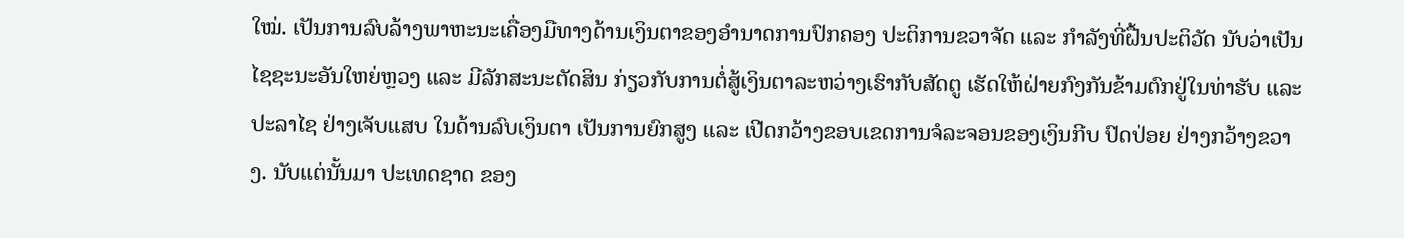ໃໝ່. ເປັນການລົບລ້າງພາຫະນະເຄື່ອງມືທາງດ້ານເງິນຕາຂອງອຳນາດການປົກຄອງ ປະຕິການຂວາຈັດ ແລະ ກຳລັງທີ່ຝື້ນປະຕິວັດ ນັບວ່າເປັນໄຊຊະນະອັນໃຫຍ່ຫຼວງ ແລະ ມີລັກສະນະຕັດສິນ ກ່ຽວກັບການຕໍ່ສູ້ເງິນຕາລະຫວ່າງເຮົາກັບສັດຕູ ເຮັດໃຫ້ຝ່າຍກົງກັນຂ້າມຕົກຢູ່ໃນທ່າຮັບ ແລະ ປະລາໄຊ ຢ່າງເຈັບແສບ ໃນດ້ານລົບເງິນຕາ ເປັນການຍົກສູງ ແລະ ເປີດກວ້າງຂອບເຂດການຈໍລະຈອນຂອງເງິນກີບ ປົດປ່ອຍ ຢ່າງກວ້າງຂວາງ. ນັບແຕ່ນັ້ນມາ ປະເທດຊາດ ຂອງ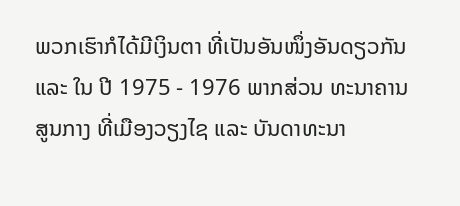ພວກເຮົາກໍໄດ້ມີເງິນຕາ ທີ່ເປັນອັນໜຶ່ງອັນດຽວກັນ ແລະ ໃນ ປີ 1975 - 1976 ພາກສ່ວນ ທະນາຄານສູນກາງ ທີ່ເມືອງວຽງໄຊ ແລະ ບັນດາທະນາ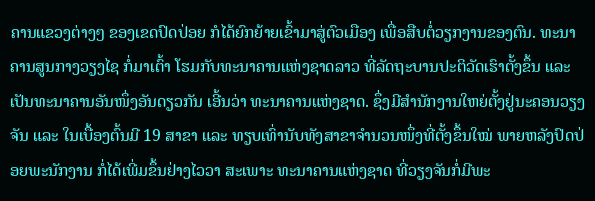ຄານແຂວງຕ່າງໆ ຂອງເຂດປົດປ່ອຍ ກໍໄດ້ຍົກຍ້າຍເຂົ້າມາສູ່ຕົວເມືອງ ເພື່ອສືບຕໍ່ວຽກງານຂອງຕົນ. ທະນາຄານສູນກາງວຽງໄຊ ກໍ່ມາເຕົ້າ ໂຮມກັບທະນາຄານແຫ່ງຊາດລາວ ທີ່ລັດຖະບານປະຕິວັດເຮົາຕັ້ງຂຶ້ນ ແລະ ເປັນທະນາຄານອັນໜຶ່ງອັນດຽວກັນ ເອີ້ນວ່າ ທະນາຄານແຫ່ງຊາດ. ຊຶ່ງມີສຳນັກງານໃຫຍ່ຕັ້ງຢູ່ນະຄອນວຽງຈັນ ແລະ ໃນເບື້ອງຕົ້ນມີ 19 ສາຂາ ແລະ ທຽບເທົ່ານັບທັງສາຂາຈຳນວນໜຶ່ງທີ່ຕັ້ງຂຶ້ນໃໝ່ ພາຍຫລັງປົດປ່ອຍພະນັກງານ ກໍ່ໄດ້ເພີ່ມຂຶ້ນຢ່າງໄວວາ ສະເພາະ ທະນາຄານແຫ່ງຊາດ ທີ່ວຽງຈັນກໍ່ມີພະ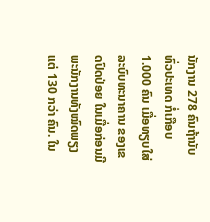ນັກງານ 278 ຄົນຖ້ານັບທົ່ວປະເທດ ກໍ່ເກືອບ 1.000 ຄົນ ເມື່ອທຽບໃສ່ລະບົບທະນາຄານ ຂອງເຂດປົດປ່ອຍ ໃນເມື່ອກ່ອນມີພະນັກງານທັງໝົດພຽງແຕ່ 130 ກວ່າ ຄົນ. ໃນ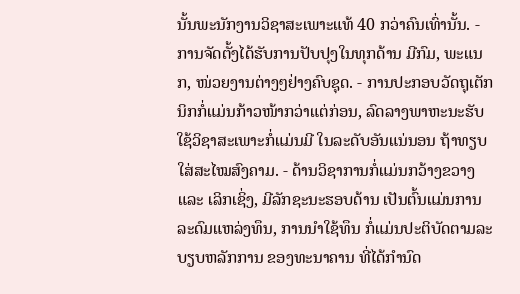ນັ້ນພະນັກງານວິຊາສະເພາະແທ້ 40 ກວ່າຄົນເທົ່ານັ້ນ. - ການຈັດຕັ້ງໄດ້ຮັບການປັບປຸງໃນທຸກດ້ານ ມີກົມ, ພະແນກ, ໜ່ວຍງານຕ່າງໆຢ່າງຄົບຊຸດ. - ການປະກອບວັດຖຸເຕັກນິກກໍ່ແມ່ນກ້າວໜ້າກວ່າແຕ່ກ່ອນ, ລົດລາງພາຫະນະຮັບໃຊ້ວິຊາສະເພາະກໍ່ແມ່ນມີ ໃນລະດັບອັນແນ່ນອນ ຖ້າທຽບໃສ່ສະໄໝສົງຄາມ. - ດ້ານວິຊາການກໍ່ແມ່ນກວ້າງຂວາງ ແລະ ເລິກເຊິ່ງ, ມີລັກຊະນະຮອບດ້ານ ເປັນຕົ້ນແມ່ນການລະດົມແຫລ່ງທຶນ, ການນຳໃຊ້ທຶນ ກໍ່ແມ່ນປະຕິບັດຕາມລະບຽບຫລັກການ ຂອງທະນາຄານ ທີ່ໄດ້ກຳນົດ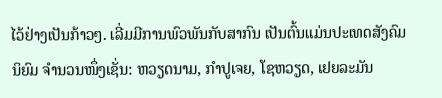ໄວ້ຢ່າງເປັນກ້າວໆ. ເລີ່ມມີການພົວພັນກັບສາກົນ ເປັນຕົ້ນແມ່ນປະເທດສັງຄົມນິຍົມ ຈຳນວນໜຶ່ງເຊັ່ນ: ຫວຽດນາມ, ກຳປູເຈຍ, ໂຊຫວຽດ, ເຢຍລະມັນ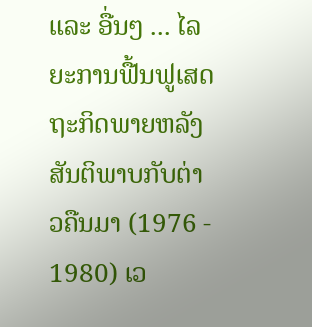ແລະ ອື່ນໆ ... ໄລຍະການຟື້ນຟູເສດຖະກິດພາຍຫລັງສັນຕິພາບກັບຕ່າວຄືນມາ (1976 - 1980) ເວ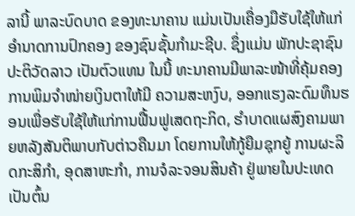ລານີ້ ພາລະບົດບາດ ຂອງທະນາຄານ ແມ່ນເປັນເຄື່ອງມືຮັບໃຊ້ໃຫ້ແກ່ອຳນາດການປົກຄອງ ຂອງຊົນຊັ້ນກຳມະຊີບ. ຊຶ່ງແມ່ນ ພັກປະຊາຊົນປະຕິວັດລາວ ເປັນຕົວແທນ ໃນນີ້ ທະນາຄານມີພາລະໜ້າທີ່ຄຸ້ມຄອງການພິມຈຳໜ່າຍເງິນຕາໃຫ້ມີ ຄວາມສະຫງົບ, ອອກແຮງລະດົມທຶນຮອນເພື່ອຮັບໃຊ້ໃຫ້ແກ່ການຟື້ນຟູເສດຖະກິດ, ຮຳບາດແຜສົງຄາມພາຍຫລັງສັນຕິພາບກັບຕ່າວຄືນມາ ໂດຍການໃຫ້ກູ້ຍືມຊຸກຍູ້ ການຜະລິດກະສິກຳ, ອຸດສາຫະກຳ, ການຈໍລະຈອນສິນຄ້າ ຢູ່ພາຍໃນປະເທດເປັນຕົ້ນ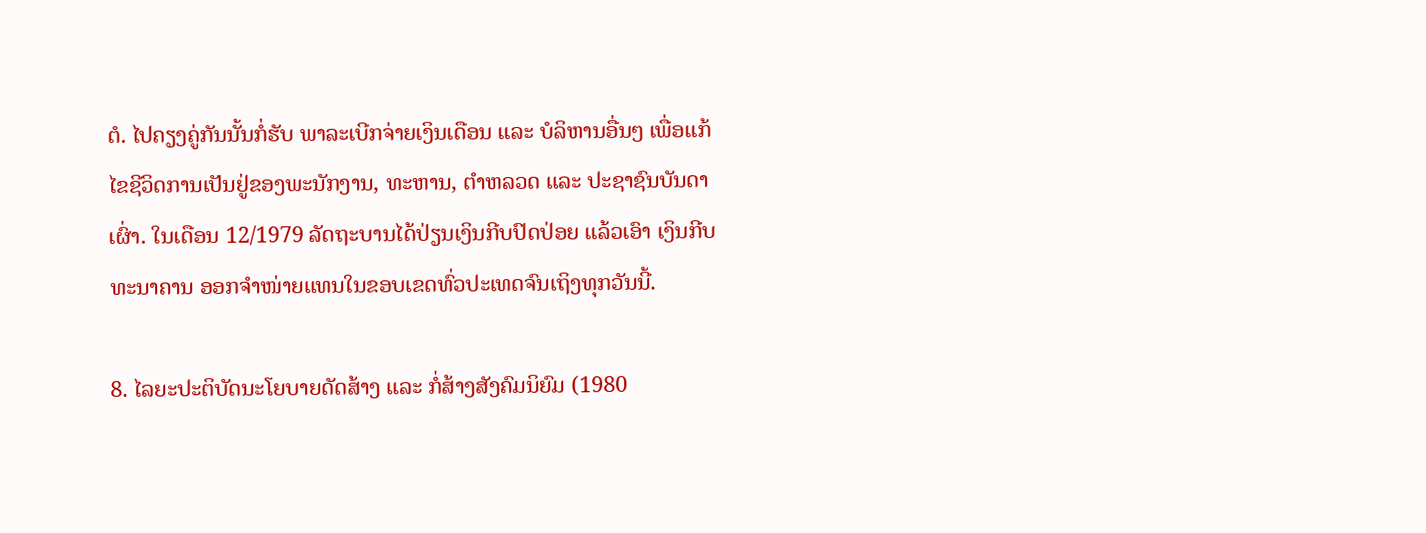ຕໍ. ໄປຄຽງຄູ່ກັນນັ້ນກໍ່ຮັບ ພາລະເບີກຈ່າຍເງິນເດືອນ ແລະ ບໍລິຫານອື່ນໆ ເພື່ອແກ້ໄຂຊີວິດການເປັນຢູ່ຂອງພະນັກງານ, ທະຫານ, ຕຳຫລວດ ແລະ ປະຊາຊົນບັນດາເຜົ່າ. ໃນເດືອນ 12/1979 ລັດຖະບານໄດ້ປ່ຽນເງິນກີບປົດປ່ອຍ ແລ້ວເອົາ ເງິນກີບທະນາຄານ ອອກຈຳໜ່າຍແທນໃນຂອບເຂດທົ່ວປະເທດຈົນເຖິງທຸກວັນນີ້.

8. ໄລຍະປະຕິບັດນະໂຍບາຍດັດສ້າງ ແລະ ກໍ່ສ້າງສັງຄົມນິຍົມ (1980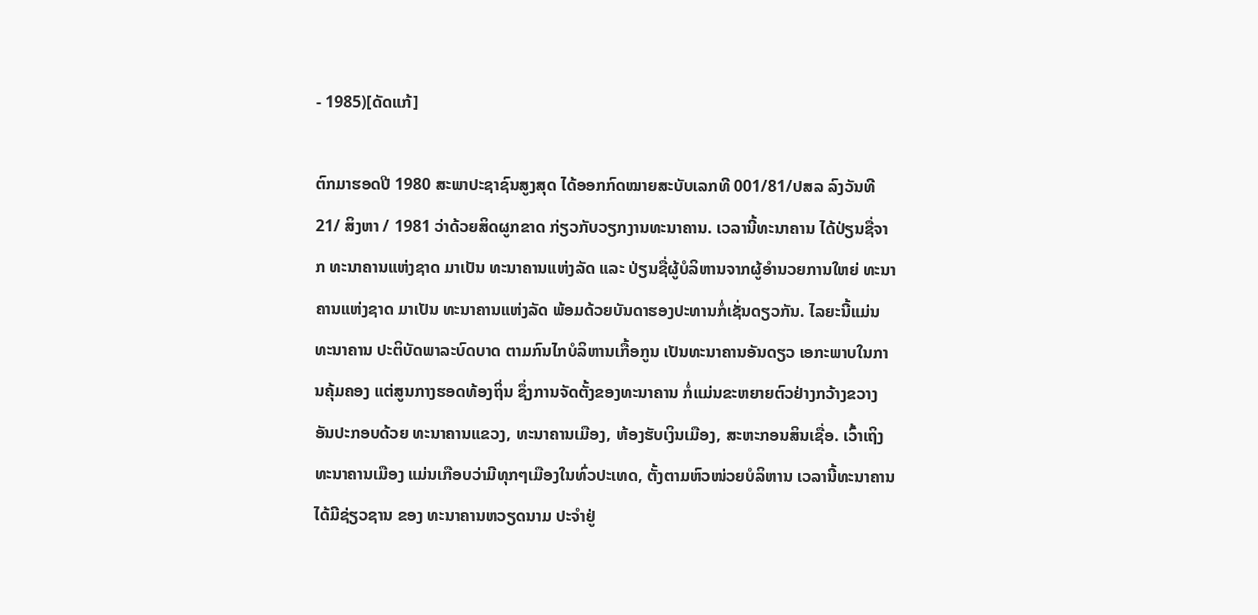- 1985)[ດັດແກ້]

ຕົກມາຮອດປີ 1980 ສະພາປະຊາຊົນສູງສຸດ ໄດ້ອອກກົດໝາຍສະບັບເລກທີ 001/81/ປສລ ລົງວັນທີ 21/ ສິງຫາ / 1981 ວ່າດ້ວຍສິດຜູກຂາດ ກ່ຽວກັບວຽກງານທະນາຄານ. ເວລານີ້ທະນາຄານ ໄດ້ປ່ຽນຊື່ຈາກ ທະນາຄານແຫ່ງຊາດ ມາເປັນ ທະນາຄານແຫ່ງລັດ ແລະ ປ່ຽນຊື່ຜູ້ບໍລິຫານຈາກຜູ້ອຳນວຍການໃຫຍ່ ທະນາຄານແຫ່ງຊາດ ມາເປັນ ທະນາຄານແຫ່ງລັດ ພ້ອມດ້ວຍບັນດາຮອງປະທານກໍ່ເຊັ່ນດຽວກັນ. ໄລຍະນີ້ແມ່ນ ທະນາຄານ ປະຕິບັດພາລະບົດບາດ ຕາມກົນໄກບໍລິຫານເກື້ອກູນ ເປັນທະນາຄານອັນດຽວ ເອກະພາບໃນການຄຸ້ມຄອງ ແຕ່ສູນກາງຮອດທ້ອງຖິ່ນ ຊຶ່ງການຈັດຕັ້ງຂອງທະນາຄານ ກໍ່ແມ່ນຂະຫຍາຍຕົວຢ່າງກວ້າງຂວາງ ອັນປະກອບດ້ວຍ ທະນາຄານແຂວງ, ທະນາຄານເມືອງ, ຫ້ອງຮັບເງິນເມືອງ, ສະຫະກອນສິນເຊື່ອ. ເວົ້າເຖິງທະນາຄານເມືອງ ແມ່ນເກືອບວ່າມີທຸກໆເມືອງໃນທົ່ວປະເທດ, ຕັ້ງຕາມຫົວໜ່ວຍບໍລິຫານ ເວລານີ້ທະນາຄານໄດ້ມີຊ່ຽວຊານ ຂອງ ທະນາຄານຫວຽດນາມ ປະຈຳຢູ່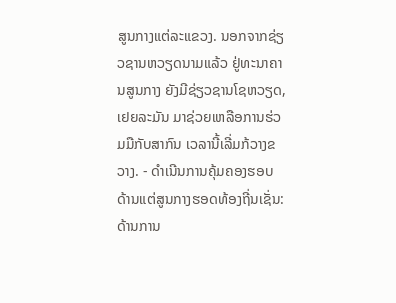ສູນກາງແຕ່ລະແຂວງ. ນອກຈາກຊ່ຽວຊານຫວຽດນາມແລ້ວ ຢູ່ທະນາຄານສູນກາງ ຍັງມີຊ່ຽວຊານໂຊຫວຽດ, ເຢຍລະມັນ ມາຊ່ວຍເຫລືອການຮ່ວມມືກັບສາກົນ ເວລານີ້ເລີ່ມກ້ວາງຂວາງ. - ດຳເນີນການຄຸ້ມຄອງຮອບດ້ານແຕ່ສູນກາງຮອດທ້ອງຖີ່ນເຊັ່ນ: ດ້ານການ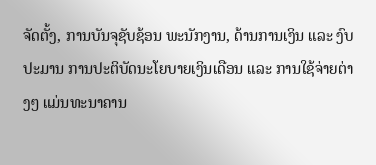ຈັດຕັ້ງ, ການບັນຈຸຊັບຊ້ອນ ພະນັກງານ, ດ້ານການເງິນ ແລະ ງົບປະມານ ການປະຕິບັດນະໂຍບາຍເງິນເດືອນ ແລະ ການໃຊ້ຈ່າຍຕ່າງໆ ແມ່ນທະນາຄານ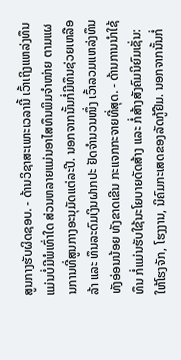ສູນກາງຮັບຜິດຊອບ. - ດ້ານວິຊາສະເພາະເວລານີ້ ເວົ້າເຖິງແຫລ່ງທຶນແມ່ນບໍ່ມີພໍເທົ່າໃດ ສ່ວນຫລາຍແມ່ນອາໄສທຶນພິມຈຳໜ່າຍ ຕາມແຜນການທີ່ສູນກາງອະນຸມັດແຕ່ລະປີ. ນອກຈາກນັ້ນກໍ່ມີທຶນຊ່ວຍເຫລືອລ້າ ແລະ ທຶນລະດົມເງິນຝາກປະ ຢັດຈຳນວນໜຶ່ງ ເວົ້າລວມແຫລ່ງທຶນທັງອ່ອນນ້ອຍ ທັງຂາດເຂີນ ກະແຈກກະຈາຍທີ່ສຸດ. - ດ້ານການນຳໃຊ້ທຶນ ກໍ່ແມ່ນຮັບໃຊ້ນະໂຍບາຍດັດສ້າງ ແລະ ກໍ່ສ້າງສັງຄົມນິຍົມເຊັ່ນ: ໃຫ້ໂຮງຈັກ, ໂຮງງານ, ນິຄົມກະເສດຂອງລັດກູ້ຢືມ. ນອກຈາກນັ້ນກໍ່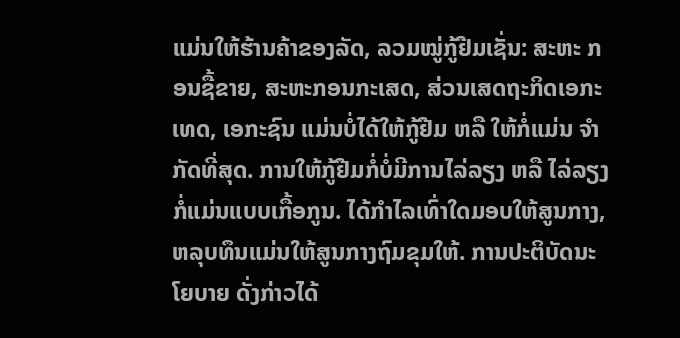ແມ່ນໃຫ້ຮ້ານຄ້າຂອງລັດ, ລວມໝູ່ກູ້ຢືມເຊັ່ນ: ສະຫະ ກອນຊື້ຂາຍ, ສະຫະກອນກະເສດ, ສ່ວນເສດຖະກິດເອກະເທດ, ເອກະຊົນ ແມ່ນບໍ່ໄດ້ໃຫ້ກູ້ຢືມ ຫລື ໃຫ້ກໍ່ແມ່ນ ຈຳກັດທີ່ສຸດ. ການໃຫ້ກູ້ຢືມກໍ່ບໍ່ມີການໄລ່ລຽງ ຫລື ໄລ່ລຽງກໍ່ແມ່ນແບບເກື້ອກູນ. ໄດ້ກຳໄລເທົ່າໃດມອບໃຫ້ສູນກາງ, ຫລຸບທຶນແມ່ນໃຫ້ສູນກາງຖົມຂຸມໃຫ້. ການປະຕິບັດນະໂຍບາຍ ດັ່ງກ່າວໄດ້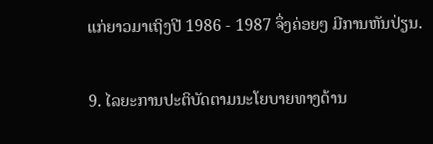ແກ່ຍາວມາເຖິງປີ 1986 - 1987 ຈຶ່ງຄ່ອຍໆ ມີການຫັນປ່ຽນ.

9. ໄລຍະການປະຕິບັດຕາມນະໂຍບາຍທາງດ້ານ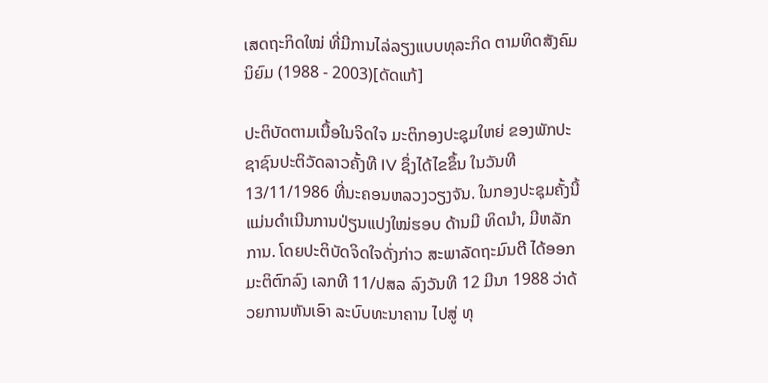ເສດຖະກິດໃໝ່ ທີ່ມີການໄລ່ລຽງແບບທຸລະກິດ ຕາມທິດສັງຄົມນິຍົມ (1988 - 2003)[ດັດແກ້]

ປະຕິບັດຕາມເນື້ອໃນຈິດໃຈ ມະຕິກອງປະຊຸມໃຫຍ່ ຂອງພັກປະຊາຊົນປະຕິວັດລາວຄັ້ງທີ IV ຊຶ່ງໄດ້ໄຂຂຶ້ນ ໃນວັນທີ 13/11/1986 ທີ່ນະຄອນຫລວງວຽງຈັນ. ໃນກອງປະຊຸມຄັ້ງນີ້ແມ່ນດຳເນີນການປ່ຽນແປງໃໝ່ຮອບ ດ້ານມີ ທິດນຳ, ມີຫລັກການ. ໂດຍປະຕິບັດຈິດໃຈດັ່ງກ່າວ ສະພາລັດຖະມົນຕີ ໄດ້ອອກມະຕິຕົກລົງ ເລກທີ 11/ປສລ ລົງວັນທີ 12 ມີນາ 1988 ວ່າດ້ວຍການຫັນເອົາ ລະບົບທະນາຄານ ໄປສູ່ ທຸ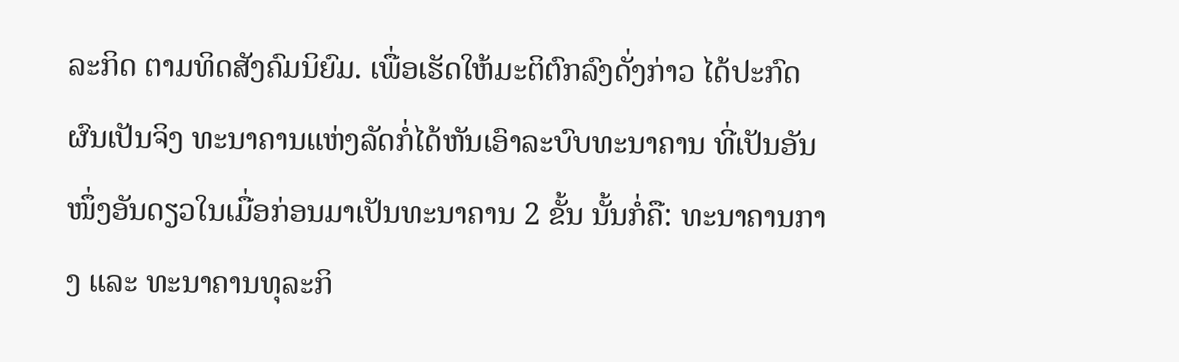ລະກິດ ຕາມທິດສັງຄົມນິຍົມ. ເພື່ອເຮັດໃຫ້ມະຕິຕົກລົງດັ່ງກ່າວ ໄດ້ປະກົດຜົນເປັນຈິງ ທະນາຄານແຫ່ງລັດກໍ່ໄດ້ຫັນເອົາລະບົບທະນາຄານ ທີ່ເປັນອັນໜຶ່ງອັນດຽວໃນເມື່ອກ່ອນມາເປັນທະນາຄານ 2 ຂັ້ນ ນັ້ນກໍ່ຄື: ທະນາຄານກາງ ແລະ ທະນາຄານທຸລະກິ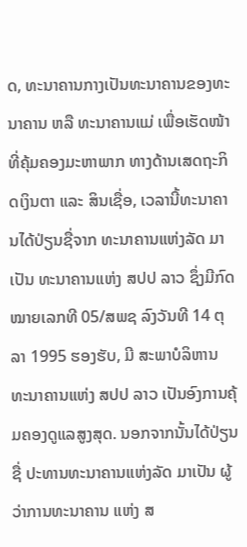ດ, ທະນາຄານກາງເປັນທະນາຄານຂອງທະນາຄານ ຫລື ທະນາຄານແມ່ ເພື່ອເຮັດໜ້າທີ່ຄຸ້ມຄອງມະຫາພາກ ທາງດ້ານເສດຖະກິດເງິນຕາ ແລະ ສິນເຊື່ອ, ເວລານີ້ທະນາຄານໄດ້ປ່ຽນຊື່ຈາກ ທະນາຄານແຫ່ງລັດ ມາເປັນ ທະນາຄານແຫ່ງ ສປປ ລາວ ຊຶ່ງມີກົດໝາຍເລກທີ 05/ສພຊ ລົງວັນທີ 14 ຕຸລາ 1995 ຮອງຮັບ, ມີ ສະພາບໍລິຫານ ທະນາຄານແຫ່ງ ສປປ ລາວ ເປັນອົງການຄຸ້ມຄອງດູແລສູງສຸດ. ນອກຈາກນັ້ນໄດ້ປ່ຽນຊື່ ປະທານທະນາຄານແຫ່ງລັດ ມາເປັນ ຜູ້ວ່າການທະນາຄານ ແຫ່ງ ສ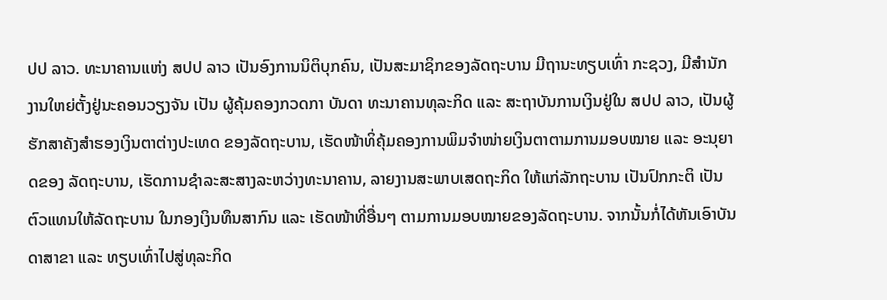ປປ ລາວ. ທະນາຄານແຫ່ງ ສປປ ລາວ ເປັນອົງການນິຕິບຸກຄົນ, ເປັນສະມາຊິກຂອງລັດຖະບານ ມີຖານະທຽບເທົ່າ ກະຊວງ, ມີສຳນັກງານໃຫຍ່ຕັ້ງຢູ່ນະຄອນວຽງຈັນ ເປັນ ຜູ້ຄຸ້ມຄອງກວດກາ ບັນດາ ທະນາຄານທຸລະກິດ ແລະ ສະຖາບັນການເງິນຢູ່ໃນ ສປປ ລາວ, ເປັນຜູ້ຮັກສາຄັງສຳຮອງເງິນຕາຕ່າງປະເທດ ຂອງລັດຖະບານ, ເຮັດໜ້າທິ່ຄຸ້ມຄອງການພິມຈຳໜ່າຍເງິນຕາຕາມການມອບໝາຍ ແລະ ອະນຸຍາດຂອງ ລັດຖະບານ, ເຮັດການຊຳລະສະສາງລະຫວ່າງທະນາຄານ, ລາຍງານສະພາບເສດຖະກິດ ໃຫ້ແກ່ລັກຖະບານ ເປັນປົກກະຕິ ເປັນຕົວແທນໃຫ້ລັດຖະບານ ໃນກອງເງິນທຶນສາກົນ ແລະ ເຮັດໜ້າທີ່ອື່ນໆ ຕາມການມອບໝາຍຂອງລັດຖະບານ. ຈາກນັ້ນກໍ່ໄດ້ຫັນເອົາບັນດາສາຂາ ແລະ ທຽບເທົ່າໄປສູ່ທຸລະກິດ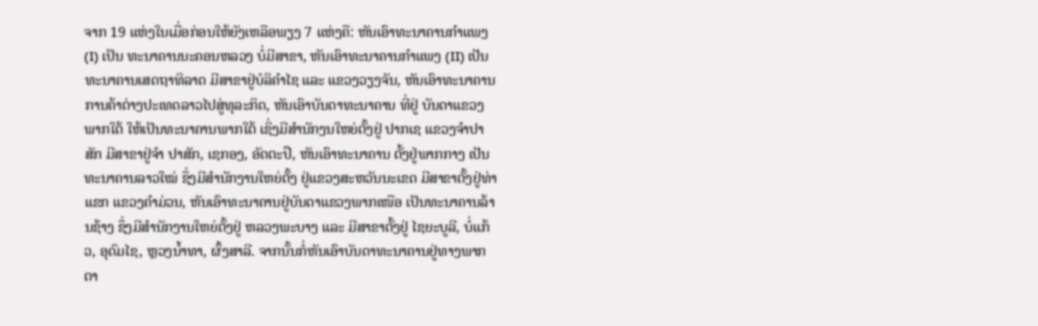ຈາກ 19 ແຫ່ງໃນເມື່ອກ່ອນໃຫ້ຍັງເຫລືອພຽງ 7 ແຫ່ງຄື: ຫັນເອົາທະນາຄານກຳແພງ (I) ເປັນ ທະນາຄານນະຄອນຫລວງ ບໍ່ມີສາຂາ, ຫັນເອົາທະນາຄານກຳແພງ (II) ເປັນທະນາຄານເສດຖາທິລາດ ມີສາຂາຢູ່ບໍລິຄຳໄຊ ແລະ ແຂວງວຽງຈັນ, ຫັນເອົາທະນາຄານການຄ້າຕ່າງປະເທດລາວໄປສູ່ທຸລະກິດ, ຫັນເອົາບັນດາທະນາຄານ ທີ່ຢູ່ ບັນດາແຂວງພາກໃຕ້ ໃຫ້ເປັນທະນາຄານພາກໃຕ້ ເຊິ່ງມີສຳນັກງນໃຫຍ່ຕັ້ງຢູ່ ປາກເຊ ແຂວງຈຳປາສັກ ມີສາຂາຢູ່ຈຳ ປາສັກ, ເຊກອງ, ອັດຕະປື, ຫັນເອົາທະນາຄານ ຕັ້ງຢູ່ພາກກາງ ເປັນທະນາຄານລາວໃໝ່ ຊຶ່ງມີສຳນັກງານໃຫຍ່ຕັ້ງ ຢູ່ແຂວງສະຫວັນນະເຂດ ມີສາຂາຕັ້ງຢູ່ທ່າແຂກ ແຂວງຄຳມ່ວນ, ຫັນເອົາທະນາຄານຢູ່ບັນດາແຂວງພາກເໜືອ ເປັນທະນາຄານລ້ານຊ້າງ ຊຶ່ງມີສຳນັກງານໃຫຍ່ຕັ້ງຢູ່ ຫລວງພະບາງ ແລະ ມີສາຂາຕັ້ງຢູ່ ໄຊຍະບູລີ, ບໍ່ແກ້ວ, ອຸດົມໄຊ, ຫຼວງນ້ຳທາ, ຜົ້ງສາລີ. ຈາກນັ້ນກໍ່ຫັນເອົາບັນດາທະນາຄານຢູ່ທາງພາກຕາ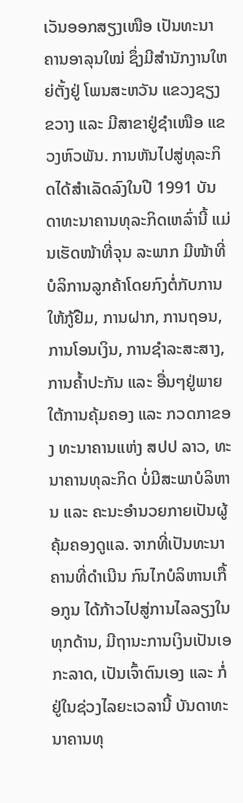ເວັນອອກສຽງເໜືອ ເປັນທະນາຄານອາລຸນໃໝ່ ຊຶ່ງມີສຳນັກງານໃຫຍ່ຕັ້ງຢູ່ ໂພນສະຫວັນ ແຂວງຊຽງຂວາງ ແລະ ມີສາຂາຢູ່ຊຳເໜືອ ແຂວງຫົວພັນ. ການຫັນໄປສູ່ທຸລະກິດໄດ້ສຳເລັດລົງໃນປີ 1991 ບັນດາທະນາຄານທຸລະກິດເຫລົ່ານີ້ ແມ່ນເຮັດໜ້າທີ່ຈຸນ ລະພາກ ມີໜ້າທີ່ບໍລິການລູກຄ້າໂດຍກົງຕໍ່ກັບການໃຫ້ກູ້ຢືມ, ການຝາກ, ການຖອນ, ການໂອນເງິນ, ການຊຳລະສະສາງ, ການຄ້ຳປະກັນ ແລະ ອື່ນໆຢູ່ພາຍໃຕ້ການຄຸ້ມຄອງ ແລະ ກວດກາຂອງ ທະນາຄານແຫ່ງ ສປປ ລາວ, ທະນາຄານທຸລະກິດ ບໍ່ມີສະພາບໍລິຫານ ແລະ ຄະນະອຳນວຍກາຍເປັນຜູ້ຄຸ້ມຄອງດູແລ. ຈາກທີ່ເປັນທະນາຄານທີ່ດຳເນີນ ກົນໄກບໍລິຫານເກື້ອກູນ ໄດ້ກ້າວໄປສູ່ການໄລລຽງໃນທຸກດ້ານ, ມີຖານະການເງິນເປັນເອກະລາດ, ເປັນເຈົ້າຕົນເອງ ແລະ ກໍ່ຢູ່ໃນຊ່ວງໄລຍະເວລານີ້ ບັນດາທະນາຄານທຸ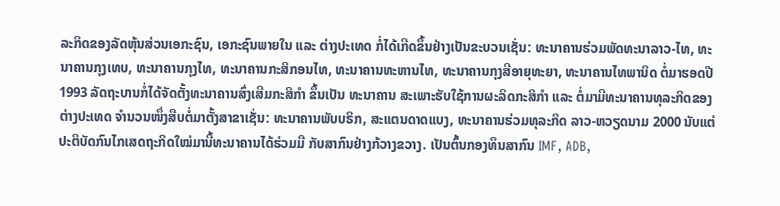ລະກິດຂອງລັດຫຸ້ນສ່ວນເອກະຊົນ, ເອກະຊົນພາຍໃນ ແລະ ຕ່າງປະເທດ ກໍ່ໄດ້ເກີດຂຶ້ນຢ່າງເປັນຂະບວນເຊັ່ນ: ທະນາຄານຮ່ວມພັດທະນາລາວ-ໄທ, ທະນາຄານກຸງເທບ, ທະນາຄານກຸງໄທ, ທະນາຄານກະສິກອນໄທ, ທະນາຄານທະຫານໄທ, ທະນາຄານກຸງສີອາຍຸທະຍາ, ທະນາຄານໄທພານິດ ຕໍ່ມາຮອດປີ 1993 ລັດຖະບານກໍ່ໄດ້ຈັດຕັ້ງທະນາຄານສົ່ງເສີມກະສິກຳ ຂຶ້ນເປັນ ທະນາຄານ ສະເພາະຮັບໃຊ້ການຜະລິດກະສິກຳ ແລະ ຕໍ່ມາມີທະນາຄານທຸລະກິດຂອງຕ່າງປະເທດ ຈຳນວນໜຶ່ງສືບຕໍ່ມາຕັ້ງສາຂາເຊັ່ນ: ທະນາຄານພັບບຣິກ, ສະແຕນດາດແບງ, ທະນາຄານຮ່ວມທຸລະກິດ ລາວ-ຫວຽດນາມ 2000 ນັບແຕ່ປະຕິບັດກົນໄກເສດຖະກິດໃໝ່ມານີ້ທະນາຄານໄດ້ຮ່ວມມື ກັບສາກົນຢ່າງກ້ວາງຂວາງ. ເປັນຕົ້ນກອງທຶນສາກົນ IMF, ADB,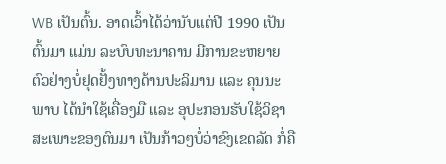WB ເປັນຕົ້ນ. ອາດເວົ້າໄດ້ວ່ານັບແຕ່ປີ 1990 ເປັນຕົ້ນມາ ແມ່ນ ລະບົບທະນາຄານ ມີການຂະຫຍາຍຕົວຢ່າງບໍ່ຢຸດຢັ້ງທາງດ້ານປະລິມານ ແລະ ຄຸນນະພາບ ໄດ້ນຳໃຊ້ເຄື່ອງມື ແລະ ອຸປະກອນຮັບໃຊ້ວິຊາສະເພາະຂອງຕົນມາ ເປັນກ້າວໆບໍ່ວ່າຂົງເຂດລັດ ກໍ່ຄື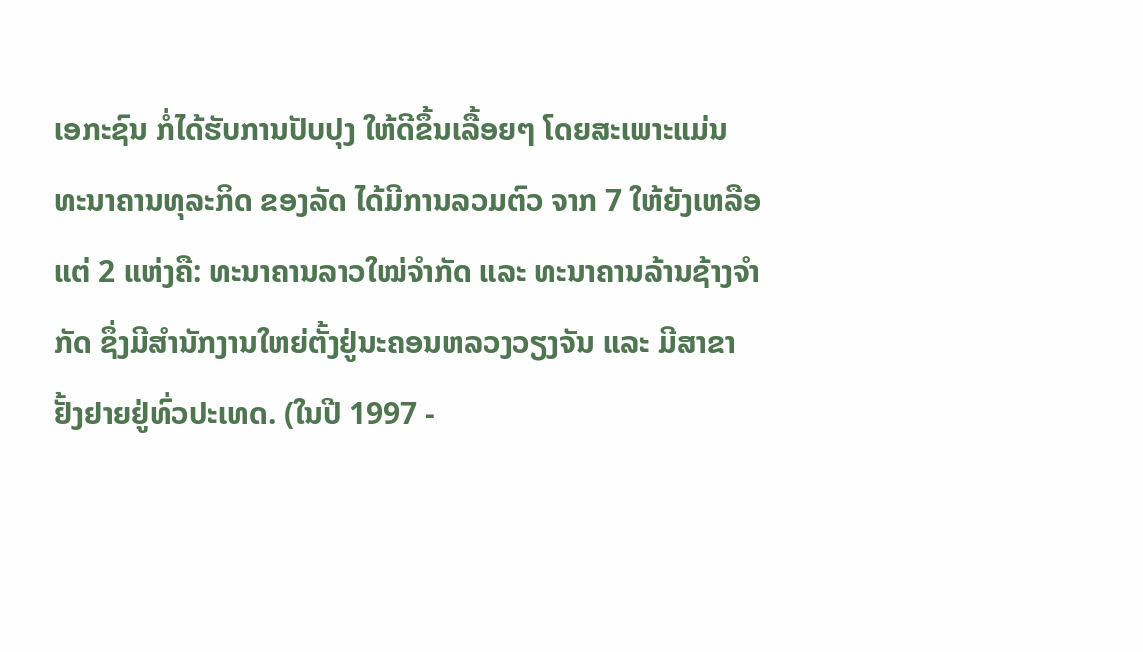ເອກະຊົນ ກໍ່ໄດ້ຮັບການປັບປຸງ ໃຫ້ດີຂຶ້ນເລື້ອຍໆ ໂດຍສະເພາະແມ່ນ ທະນາຄານທຸລະກິດ ຂອງລັດ ໄດ້ມີການລວມຕົວ ຈາກ 7 ໃຫ້ຍັງເຫລືອແຕ່ 2 ແຫ່ງຄື: ທະນາຄານລາວໃໝ່ຈຳກັດ ແລະ ທະນາຄານລ້ານຊ້າງຈຳກັດ ຊຶ່ງມີສຳນັກງານໃຫຍ່ຕັ້ງຢູ່ນະຄອນຫລວງວຽງຈັນ ແລະ ມີສາຂາຢັ້ງຢາຍຢູ່ທົ່ວປະເທດ. (ໃນປີ 1997 -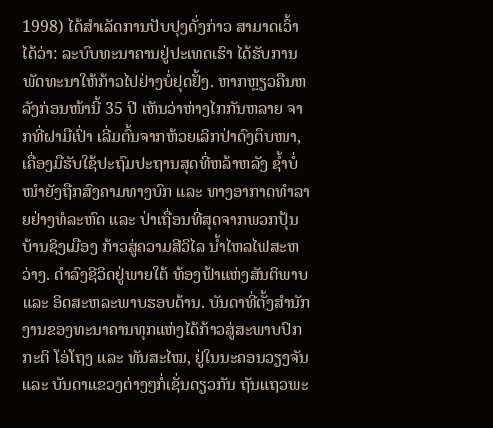1998) ໄດ້ສຳເລັດການປັບປຸງດັ່ງກ່າວ ສາມາດເວົ້າໄດ້ວ່າ: ລະບົບທະນາຄານຢູ່ປະເທດເຮົາ ໄດ້ຮັບການພັດທະນາໃຫ້ກ້າວໄປຢ່າງບໍ່ຢຸດຢັ້ງ. ຫາກຫຼຽວຄືນຫລັງກ່ອນໜ້ານີ້ 35 ປີ ເຫັນວ່າຫ່າງໄກກັນຫລາຍ ຈາກທີ່ຝາມືເປົ່າ ເລີ່ມຕົ້ນຈາກຫ້ວຍເລິກປ່າດົງຕຶບໜາ, ເຄື່ອງມືຮັບໃຊ້ປະຖົມປະຖານສຸດທີ່ຫລ້າຫລັງ ຊ້ຳບໍ່ໜຳຍັງຖືກສົງຄາມທາງບົກ ແລະ ທາງອາກາດທຳລາຍຢ່າງທໍລະຫົດ ແລະ ປ່າເຖື່ອນທີ່ສຸດຈາກພວກປຸ້ນບ້ານຊິງເມືອງ ກ້າວສູ່ຄວາມສີວິໄລ ນ້ຳໄຫລໄຟສະຫວ່າງ. ດຳລົງຊີວິດຢູ່ພາຍໃຕ້ ທ້ອງຟ້າແຫ່ງສັນຕິພາບ ແລະ ອິດສະຫລະພາບຮອບດ້ານ. ບັນດາທີ່ຕັ້ງສຳນັກງານຂອງທະນາຄານທຸກແຫ່ງໄດ້ກ້າວສູ່ສະພາບປົກກະຕິ ໂອ່ໂຖງ ແລະ ທັນສະໄໝ, ຢູ່ໃນນະຄອນວຽງຈັນ ແລະ ບັນດາແຂວງຕ່າງໆກໍ່ເຊັ່ນດຽວກັນ ຖັນແຖວພະ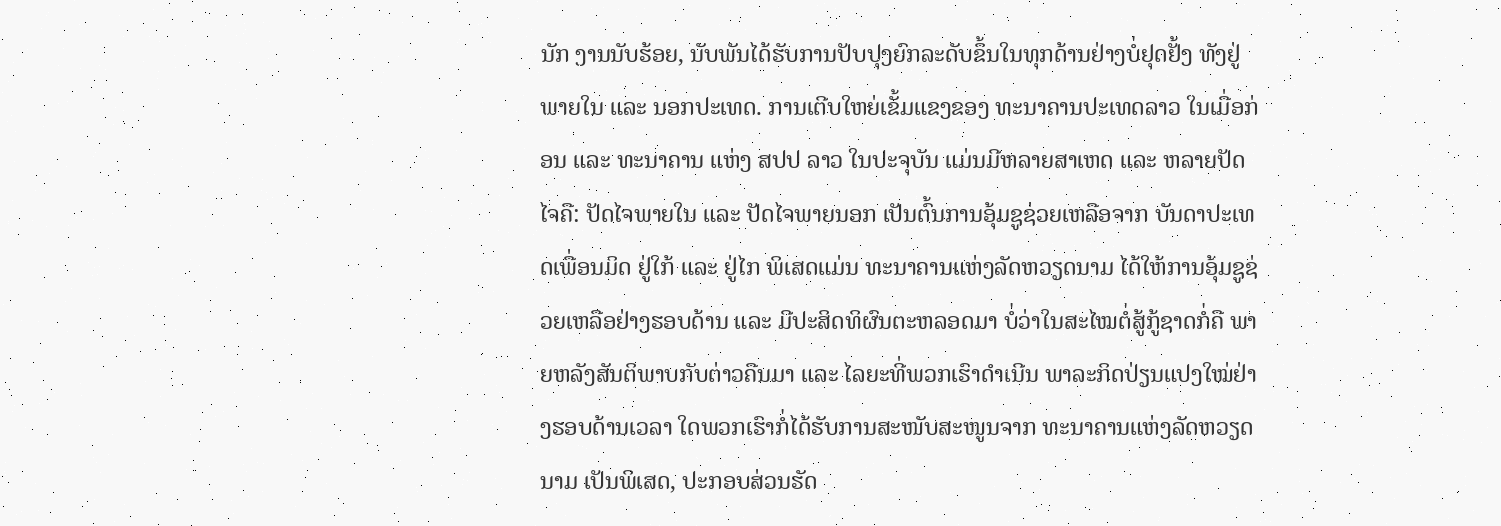ນັກ ງານນັບຮ້ອຍ, ນັບພັນໄດ້ຮັບການປັບປຸງຍົກລະດັບຂຶ້ນໃນທຸກດ້ານຢ່າງບໍ່ຢຸດຢັ້ງ ທັງຢູ່ພາຍໃນ ແລະ ນອກປະເທດ. ການເຕີບໃຫຍ່ເຂັ້ມແຂງຂອງ ທະນາຄານປະເທດລາວ ໃນເມື່ອກ່ອນ ແລະ ທະນາຄານ ແຫ່ງ ສປປ ລາວ ໃນປະຈຸບັນ ແມ່ນມີຫລາຍສາເຫດ ແລະ ຫລາຍປັດໄຈຄື: ປັດໄຈພາຍໃນ ແລະ ປັດໄຈພາຍນອກ ເປັນຕົ້ນການອຸ້ມຊູຊ່ວຍເຫລືອຈາກ ບັນດາປະເທດເພື່ອນມິດ ຢູ່ໃກ້ ແລະ ຢູ່ໄກ ພິເສດແມ່ນ ທະນາຄານແຫ່ງລັດຫວຽດນາມ ໄດ້ໃຫ້ການອຸ້ມຊູຊ່ວຍເຫລືອຢ່າງຮອບດ້ານ ແລະ ມີປະສິດທິຜົນຕະຫລອດມາ ບໍ່ວ່າໃນສະໄໝຕໍ່ສູ້ກູ້ຊາດກໍ່ຄື ພາຍຫລັງສັນຕິພາບກັບຕ່າວຄືນມາ ແລະ ໄລຍະທີ່ພວກເຮົາດຳເນີນ ພາລະກິດປ່ຽນແປງໃໝ່ຢ່າງຮອບດ້ານເວລາ ໃດພວກເຮົາກໍ່ໄດ້ຮັບການສະໜັບສະໜູນຈາກ ທະນາຄານແຫ່ງລັດຫວຽດນາມ ເປັນພິເສດ, ປະກອບສ່ວນຮັດ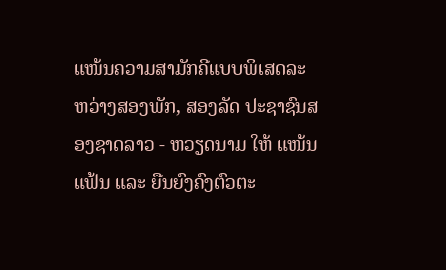ແໜ້ນຄວາມສາມັກຄີແບບພິເສດລະຫວ່າງສອງພັກ, ສອງລັດ ປະຊາຊົນສອງຊາດລາວ - ຫວຽດນາມ ໃຫ້ ແໜ້ນແຟ້ນ ແລະ ຍືນຍົງຄົງຕົວຕະ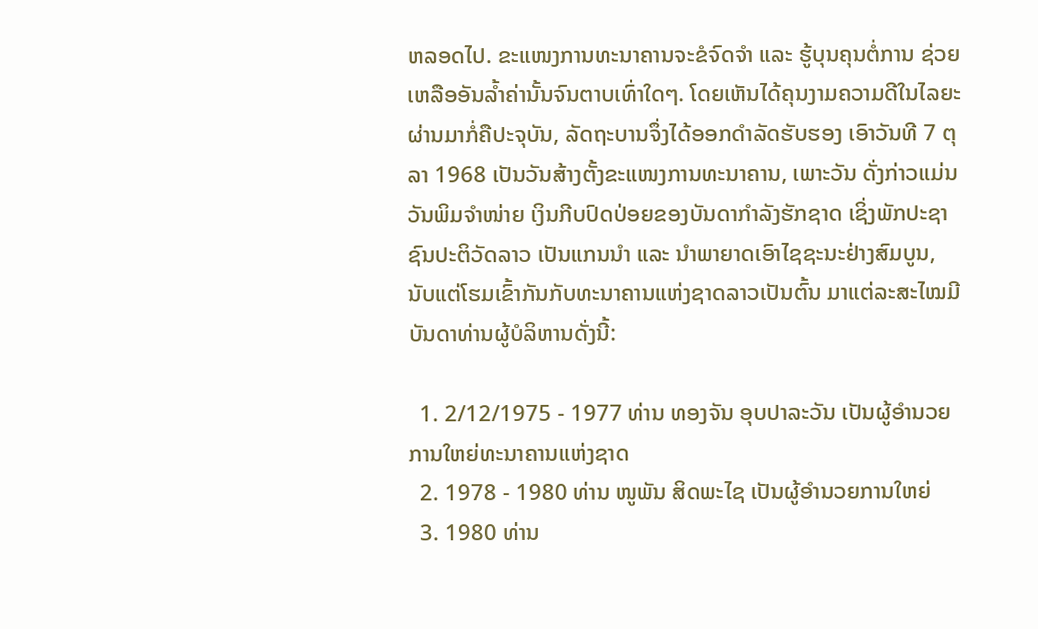ຫລອດໄປ. ຂະແໜງການທະນາຄານຈະຂໍຈົດຈຳ ແລະ ຮູ້ບຸນຄຸນຕໍ່ການ ຊ່ວຍເຫລືອອັນລ້ຳຄ່ານັ້ນຈົນຕາບເທົ່າໃດໆ. ໂດຍເຫັນໄດ້ຄຸນງາມຄວາມດີໃນໄລຍະຜ່ານມາກໍ່ຄືປະຈຸບັນ, ລັດຖະບານຈຶ່ງໄດ້ອອກດຳລັດຮັບຮອງ ເອົາວັນທີ 7 ຕຸລາ 1968 ເປັນວັນສ້າງຕັ້ງຂະແໜງການທະນາຄານ, ເພາະວັນ ດັ່ງກ່າວແມ່ນວັນພິມຈຳໜ່າຍ ເງິນກີບປົດປ່ອຍຂອງບັນດາກຳລັງຮັກຊາດ ເຊິ່ງພັກປະຊາຊົນປະຕິວັດລາວ ເປັນແກນນຳ ແລະ ນຳພາຍາດເອົາໄຊຊະນະຢ່າງສົມບູນ, ນັບແຕ່ໂຮມເຂົ້າກັນກັບທະນາຄານແຫ່ງຊາດລາວເປັນຕົ້ນ ມາແຕ່ລະສະໄໝມີບັນດາທ່ານຜູ້ບໍລິຫານດັ່ງນີ້:

  1. 2/12/1975 - 1977 ທ່ານ ທອງຈັນ ອຸບປາລະວັນ ເປັນຜູ້ອຳນວຍການໃຫຍ່ທະນາຄານແຫ່ງຊາດ
  2. 1978 - 1980 ທ່ານ ໜູພັນ ສິດພະໄຊ ເປັນຜູ້ອຳນວຍການໃຫຍ່
  3. 1980 ທ່ານ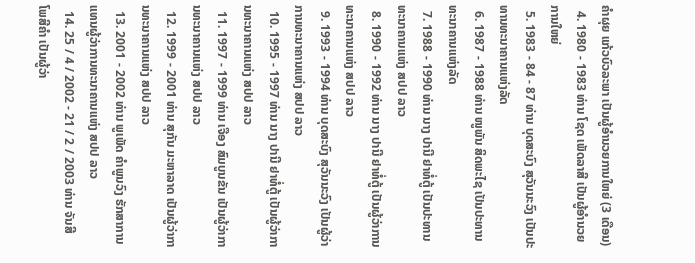ຄຳຜຸຍ ແກ້ວບົວລະພາ ເປັນຜູ້ອຳນວຍການໃຫຍ່ (3 ເດືອນ)
  4. 1980 - 1983 ທ່ານ ໂຊດ ເພັດລາສີ ເປັນຜູ້ອຳນວຍການໃຫຍ່
  5. 1983 - 84 - 87 ທ່ານ ບຸດສະບົງ ສຸວັນນະວົງ ເປັນປະທານທະນາຄານແຫ່ງລັດ
  6. 1987 - 1988 ທ່ານ ໜູພັນ ສິດພະໄຊ ເປັນປະທານທະນາຄານແຫ່ງລັດ
  7. 1988 - 1990 ທ່ານ ນາງ ປານີ ຢາທໍ່ຕູ້ ເປັນປະທານທະນາຄານແຫ່ງ ສປປ ລາວ
  8. 1990 - 1992 ທ່ານ ນາງ ປານີ ຢາທໍ່ຕູ້ ເປັນຜູ້ວ່າການທະນາຄານແຫ່ງ ສປປ ລາວ
  9. 1993 - 1994 ທ່ານ ບຸດສະບົງ ສຸວັນນະວົງ ເປັນຜູ້ວ່າການທະນາຄານແຫ່ງ ສປປ ລາວ
  10. 1995 - 1997 ທ່ານ ນາງ ປານີ ຢາທໍ່ຕູ້ ເປັນຜູ້ວ່າການທະນາຄານແຫ່ງ ສປປ ລາວ
  11. 1997 - 1999 ທ່ານ ເຈືອງ ສົມບູນຂັນ ເປັນຜູ້ວ່າການທະນາຄານແຫ່ງ ສປປ ລາວ
  12. 1999 - 2001 ທ່ານ ສຸກັນ ມະຫາລາດ ເປັນຜູ້ວ່າການທະນາຄານແຫ່ງ ສປປ ລາວ
  13. 2001 - 2002 ທ່ານ ພູເພັດ ຄຳພູນວົງ ຮັກສາການແທນຜູ້ວ່າການທະນາຄານແຫ່ງ ສປປ ລາວ
  14. 25 / 4 / 2002 - 21 / 2 / 2003 ທ່ານ ຈັນສີ ໂພສີຄຳ ເປັນຜູ້ວ່າ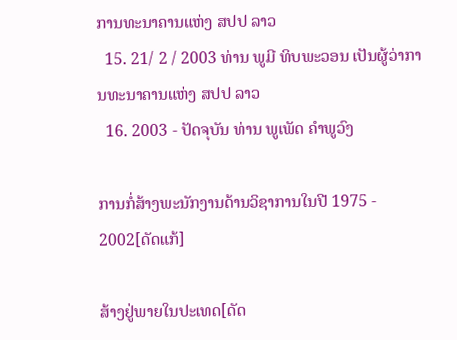ການທະນາຄານແຫ່ງ ສປປ ລາວ
  15. 21/ 2 / 2003 ທ່ານ ພູມີ ທິບພະວອນ ເປັນຜູ້ວ່າການທະນາຄານແຫ່ງ ສປປ ລາວ
  16. 2003 - ປັດຈຸບັນ ທ່ານ ພູເພັດ ຄຳພູວົງ

ການກໍ່ສ້າງພະນັກງານດ້ານວິຊາການໃນປີ 1975 - 2002[ດັດແກ້]

ສ້າງຢູ່ພາຍໃນປະເທດ[ດັດ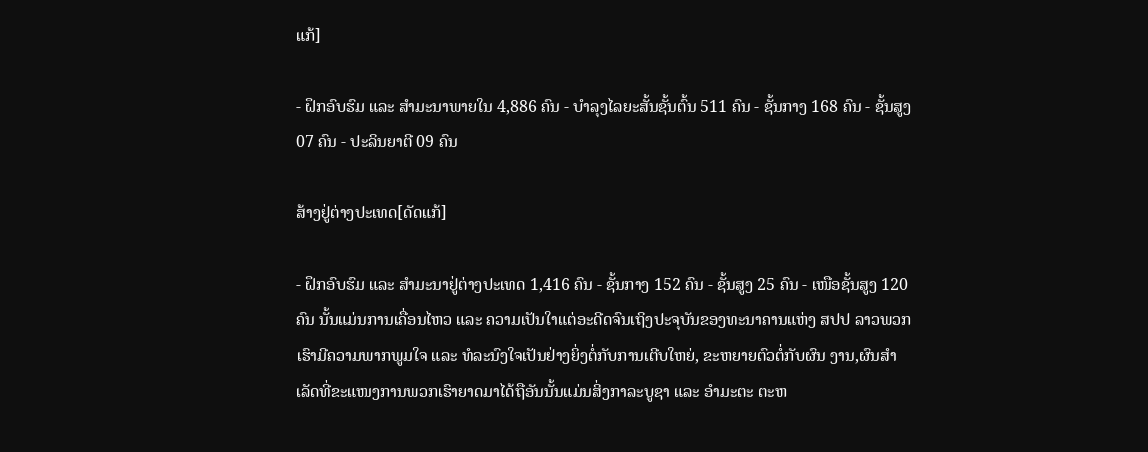ແກ້]

- ຝຶກອົບຮົມ ແລະ ສຳມະນາພາຍໃນ 4,886 ຄົນ - ບຳລຸງໄລຍະສັ້ນຊັ້ນຕົ້ນ 511 ຄົນ - ຊັ້ນກາງ 168 ຄົນ - ຊັ້ນສູງ 07 ຄົນ - ປະລິນຍາຕີ 09 ຄົນ

ສ້າງຢູ່ຕ່າງປະເທດ[ດັດແກ້]

- ຝຶກອົບຮົມ ແລະ ສຳມະນາຢູ່ຕ່າງປະເທດ 1,416 ຄົນ - ຊັ້ນກາງ 152 ຄົນ - ຊັ້ນສູງ 25 ຄົນ - ເໜືອຊັ້ນສູງ 120 ຄົນ ນັ້ນແມ່ນການເຄື່ອນໄຫວ ແລະ ຄວາມເປັນໃາແຕ່ອະດີດຈົນເຖິງປະຈຸບັນຂອງທະນາຄານແຫ່ງ ສປປ ລາວພວກເຮົາມີຄວາມພາກພູມໃຈ ແລະ ທໍລະນົງໃຈເປັນຢ່າງຍິ່ງຕໍ່ກັບການເຕີບໃຫຍ່, ຂະຫຍາຍຕົວຕໍ່ກັບຜົນ ງານ,ຜົນສຳເລັດທີ່ຂະແໜງການພວກເຮົາຍາດມາໄດ້ຖືອັນນັ້ນແມ່ນສິ່ງກາລະບູຊາ ແລະ ອຳມະຕະ ຕະຫ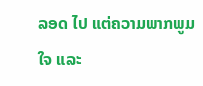ລອດ ໄປ ແຕ່ຄວາມພາກພູມໃຈ ແລະ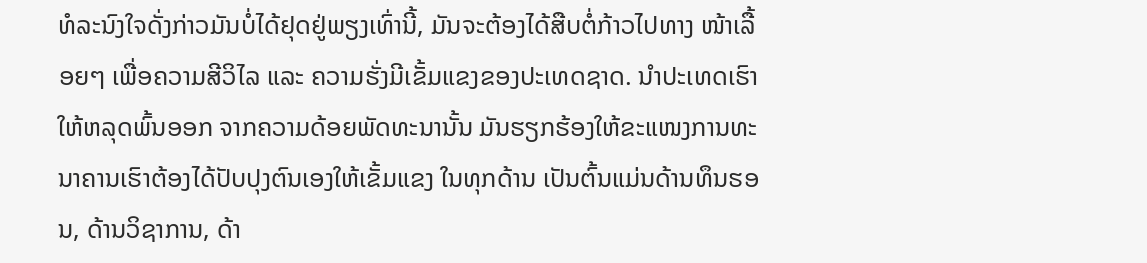ທໍລະນົງໃຈດັ່ງກ່າວມັນບໍ່ໄດ້ຢຸດຢູ່ພຽງເທົ່ານີ້, ມັນຈະຕ້ອງໄດ້ສືບຕໍ່ກ້າວໄປທາງ ໜ້າເລື້ອຍໆ ເພື່ອຄວາມສີວິໄລ ແລະ ຄວາມຮັ່ງມີເຂັ້ມແຂງຂອງປະເທດຊາດ. ນຳປະເທດເຮົາໃຫ້ຫລຸດພົ້ນອອກ ຈາກຄວາມດ້ອຍພັດທະນານັ້ນ ມັນຮຽກຮ້ອງໃຫ້ຂະແໜງການທະນາຄານເຮົາຕ້ອງໄດ້ປັບປຸງຕົນເອງໃຫ້ເຂັ້ມແຂງ ໃນທຸກດ້ານ ເປັນຕົ້ນແມ່ນດ້ານທຶນຮອນ, ດ້ານວິຊາການ, ດ້າ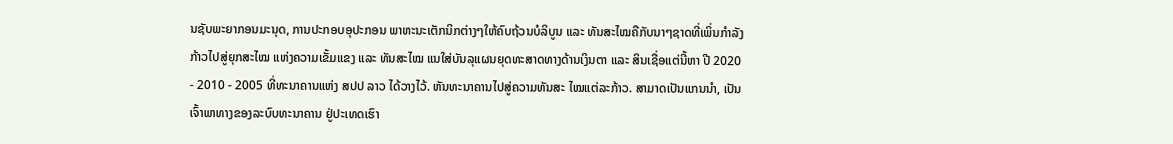ນຊັບພະຍາກອນມະນຸດ, ການປະກອບອຸປະກອນ ພາຫະນະເຕັກນິກຕ່າງໆໃຫ້ຄົບຖ້ວນບໍລິບູນ ແລະ ທັນສະໄໝຄືກັບນາໆຊາດທີ່ເພິ່ນກຳລັງກ້າວໄປສູ່ຍຸກສະໄໝ ແຫ່ງຄວາມເຂັ້ມແຂງ ແລະ ທັນສະໄໝ ແນໃສ່ບັນລຸແຜນຍຸດທະສາດທາງດ້ານເງິນຕາ ແລະ ສິນເຊື່ອແຕ່ນີ້ຫາ ປີ 2020 - 2010 - 2005 ທີ່ທະນາຄານແຫ່ງ ສປປ ລາວ ໄດ້ວາງໄວ້. ຫັນທະນາຄານໄປສູ່ຄວາມທັນສະ ໄໝແຕ່ລະກ້າວ. ສາມາດເປັນແກນນຳ, ເປັນເຈົ້າພາທາງຂອງລະບົບທະນາຄານ ຢູ່ປະເທດເຮົາ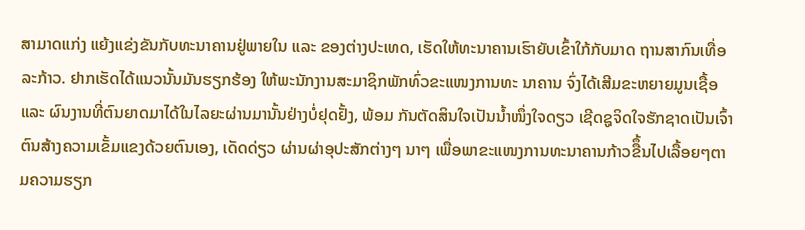ສາມາດແກ່ງ ແຍ້ງແຂ່ງຂັນກັບທະນາຄານຢູ່ພາຍໃນ ແລະ ຂອງຕ່າງປະເທດ, ເຮັດໃຫ້ທະນາຄານເຮົາຍັບເຂົ້າໃກ້ກັບມາດ ຖານສາກົນເທື່ອລະກ້າວ. ຢາກເຮັດໄດ້ແນວນັ້ນມັນຮຽກຮ້ອງ ໃຫ້ພະນັກງານສະມາຊິກພັກທົ່ວຂະແໜງການທະ ນາຄານ ຈົ່ງໄດ້ເສີມຂະຫຍາຍມູນເຊື້ອ ແລະ ຜົນງານທີ່ຕົນຍາດມາໄດ້ໃນໄລຍະຜ່ານມານັ້ນຢ່າງບໍ່ຢຸດຢັ້ງ, ພ້ອມ ກັນຕັດສິນໃຈເປັນນ້ຳໜຶ່ງໃຈດຽວ ເຊີດຊູຈິດໃຈຮັກຊາດເປັນເຈົ້າຕົນສ້າງຄວາມເຂັ້ມແຂງດ້ວຍຕົນເອງ, ເດັດດ່ຽວ ຜ່ານຜ່າອຸປະສັກຕ່າງໆ ນາໆ ເພື່ອພາຂະແໜງການທະນາຄານກ້າວຂືຶ້ນໄປເລື້ອຍໆຕາມຄວາມຮຽກ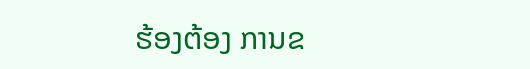ຮ້ອງຕ້ອງ ການຂ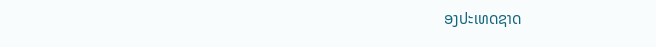ອງປະເທດຊາດ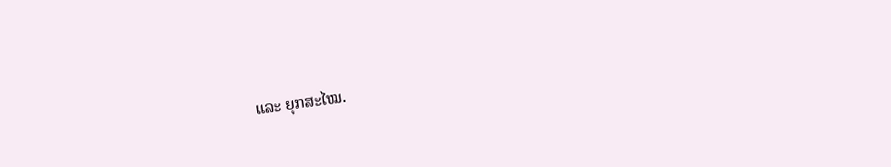ແລະ ຍຸກສະໄໝ.